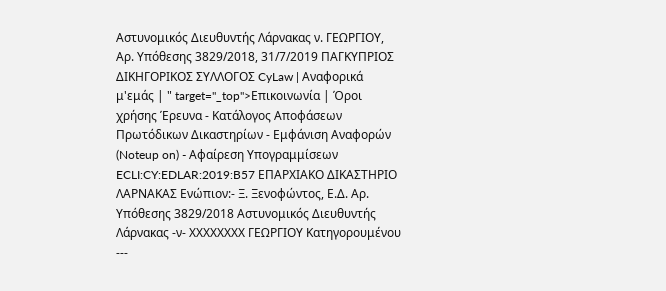Αστυνομικός Διευθυντής Λάρνακας ν. ΓΕΩΡΓΙΟΥ, Αρ. Υπόθεσης 3829/2018, 31/7/2019 ΠΑΓΚΥΠΡΙΟΣ ΔΙΚΗΓΟΡΙΚΟΣ ΣΥΛΛΟΓΟΣ CyLaw | Αναφορικά μ'εμάς | " target="_top">Επικοινωνία | Όροι χρήσης Έρευνα - Κατάλογος Αποφάσεων Πρωτόδικων Δικαστηρίων - Εμφάνιση Αναφορών (Noteup on) - Αφαίρεση Υπογραμμίσεων ECLI:CY:EDLAR:2019:B57 ΕΠΑΡΧΙΑΚΟ ΔΙΚΑΣΤΗΡΙΟ ΛΑΡΝΑΚΑΣ Ενώπιον:- Ξ. Ξενοφώντος, Ε.Δ. Αρ. Υπόθεσης 3829/2018 Αστυνομικός Διευθυντής Λάρνακας -ν- ΧΧΧΧΧΧΧΧ ΓΕΩΡΓΙΟΥ Κατηγορουμένου ---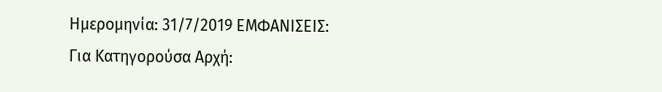Ημερομηνία: 31/7/2019 ΕΜΦΑΝΙΣΕΙΣ: Για Κατηγορούσα Αρχή: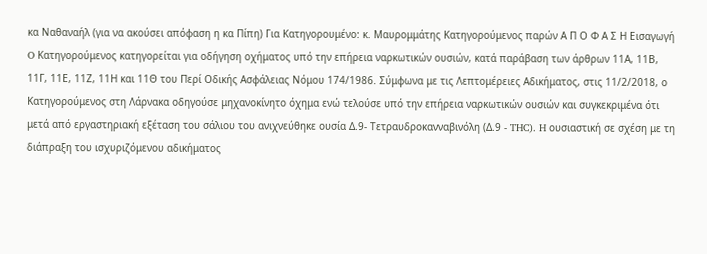κα Ναθαναήλ (για να ακούσει απόφαση η κα Πίπη) Για Κατηγορουμένo: κ. Μαυρομμάτης Κατηγορούμενος παρών Α Π Ο Φ Α Σ Η Εισαγωγή O Κατηγορούμενος κατηγορείται για οδήγηση οχήματος υπό την επήρεια ναρκωτικών ουσιών, κατά παράβαση των άρθρων 11Α, 11Β, 11Γ, 11Ε, 11Ζ, 11Η και 11Θ του Περί Οδικής Ασφάλειας Νόμου 174/1986. Σύμφωνα με τις Λεπτομέρειες Αδικήματος, στις 11/2/2018, ο Κατηγορούμενος στη Λάρνακα οδηγούσε μηχανοκίνητο όχημα ενώ τελούσε υπό την επήρεια ναρκωτικών ουσιών και συγκεκριμένα ότι μετά από εργαστηριακή εξέταση του σάλιου του ανιχνεύθηκε ουσία Δ.9- Τετραυδροκανναβινόλη (Δ.9 - THC). H ουσιαστική σε σχέση με τη διάπραξη του ισχυριζόμενου αδικήματος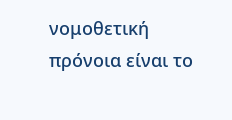νομοθετική πρόνοια είναι το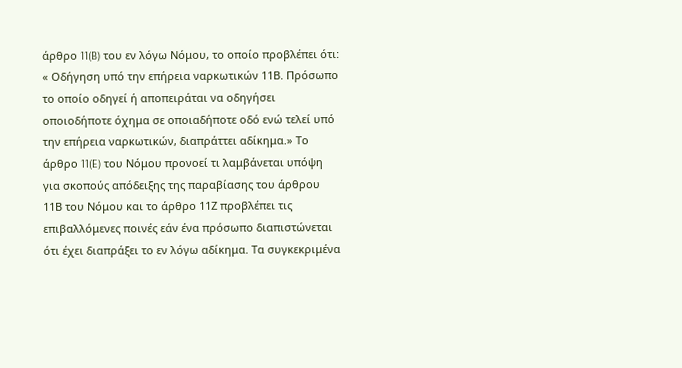άρθρο 11(B) του εν λόγω Νόμου, το οποίο προβλέπει ότι: « Οδήγηση υπό την επήρεια ναρκωτικών 11Β. Πρόσωπο το οποίο οδηγεί ή αποπειράται να οδηγήσει οποιοδήποτε όχημα σε οποιαδήποτε οδό ενώ τελεί υπό την επήρεια ναρκωτικών, διαπράττει αδίκημα.» Το άρθρο 11(E) του Νόμου προνοεί τι λαμβάνεται υπόψη για σκοπούς απόδειξης της παραβίασης του άρθρου 11Β του Νόμου και το άρθρο 11Ζ προβλέπει τις επιβαλλόμενες ποινές εάν ένα πρόσωπο διαπιστώνεται ότι έχει διαπράξει το εν λόγω αδίκημα. Τα συγκεκριμένα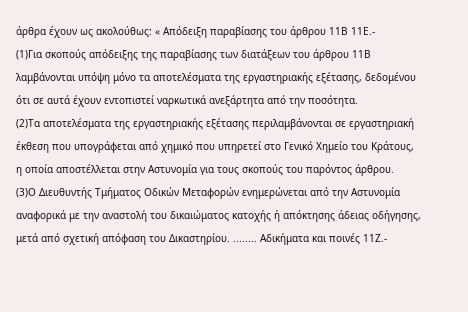άρθρα έχουν ως ακολούθως: « Απόδειξη παραβίασης του άρθρου 11Β 11Ε.-
(1)Για σκοπούς απόδειξης της παραβίασης των διατάξεων του άρθρου 11Β λαμβάνονται υπόψη μόνο τα αποτελέσματα της εργαστηριακής εξέτασης, δεδομένου ότι σε αυτά έχουν εντοπιστεί ναρκωτικά ανεξάρτητα από την ποσότητα.
(2)Τα αποτελέσματα της εργαστηριακής εξέτασης περιλαμβάνονται σε εργαστηριακή έκθεση που υπογράφεται από χημικό που υπηρετεί στο Γενικό Χημείο του Κράτους, η οποία αποστέλλεται στην Αστυνομία για τους σκοπούς του παρόντος άρθρου.
(3)Ο Διευθυντής Τμήματος Οδικών Μεταφορών ενημερώνεται από την Αστυνομία αναφορικά με την αναστολή του δικαιώματος κατοχής ή απόκτησης άδειας οδήγησης, μετά από σχετική απόφαση του Δικαστηρίου. ........ Αδικήματα και ποινές 11Ζ.-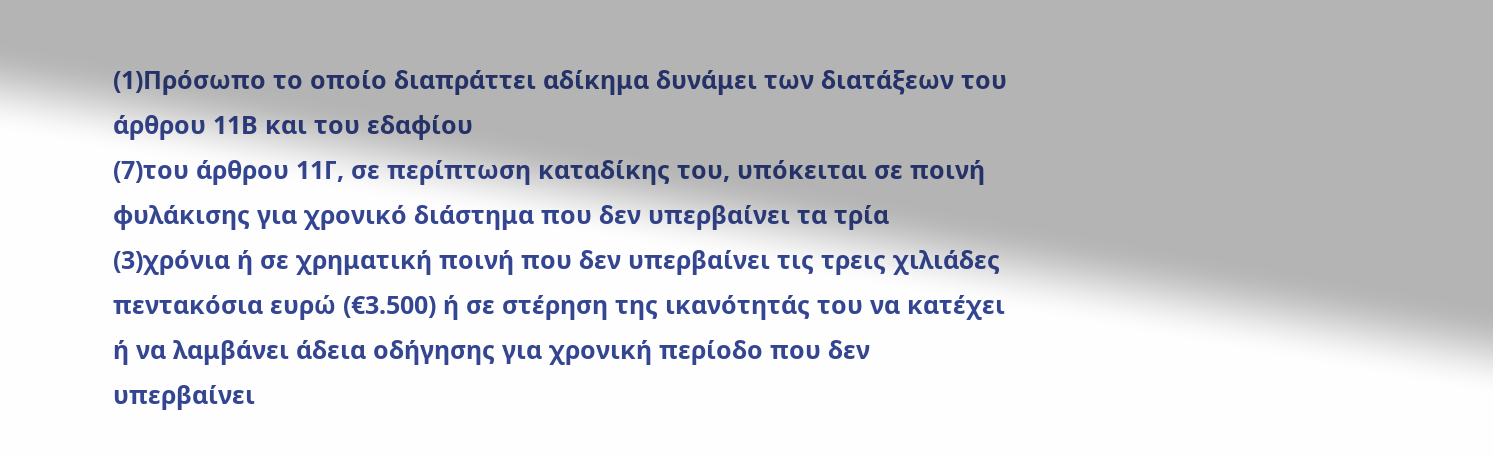(1)Πρόσωπο το οποίο διαπράττει αδίκημα δυνάμει των διατάξεων του άρθρου 11Β και του εδαφίου
(7)του άρθρου 11Γ, σε περίπτωση καταδίκης του, υπόκειται σε ποινή φυλάκισης για χρονικό διάστημα που δεν υπερβαίνει τα τρία
(3)χρόνια ή σε χρηματική ποινή που δεν υπερβαίνει τις τρεις χιλιάδες πεντακόσια ευρώ (€3.500) ή σε στέρηση της ικανότητάς του να κατέχει ή να λαμβάνει άδεια οδήγησης για χρονική περίοδο που δεν υπερβαίνει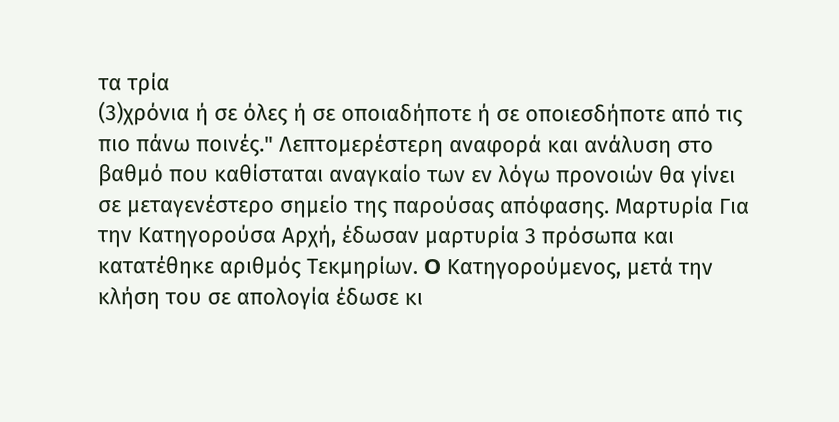τα τρία
(3)χρόνια ή σε όλες ή σε οποιαδήποτε ή σε οποιεσδήποτε από τις πιο πάνω ποινές." Λεπτομερέστερη αναφορά και ανάλυση στο βαθμό που καθίσταται αναγκαίο των εν λόγω προνοιών θα γίνει σε μεταγενέστερο σημείο της παρούσας απόφασης. Μαρτυρία Για την Κατηγορούσα Αρχή, έδωσαν μαρτυρία 3 πρόσωπα και κατατέθηκε αριθμός Τεκμηρίων. O Κατηγορούμενος, μετά την κλήση του σε απολογία έδωσε κι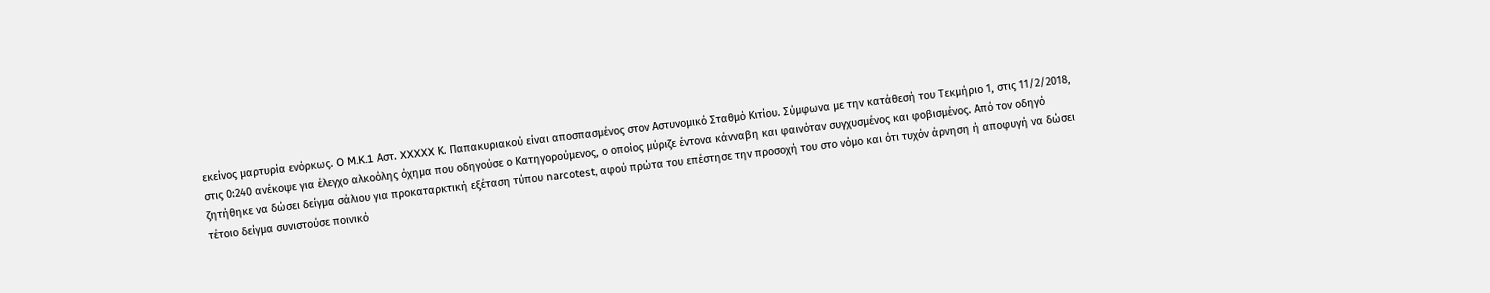εκείνος μαρτυρία ενόρκως. O M.K.1 Αστ. XXXXX Κ. Παπακυριακού είναι αποσπασμένος στον Αστυνομικό Σταθμό Κιτίου. Σύμφωνα με την κατάθεσή του Τεκμήριο 1, στις 11/2/2018, στις 0:240 ανέκοψε για έλεγχο αλκοόλης όχημα που οδηγούσε ο Κατηγορούμενος, ο οποίος μύριζε έντονα κάνναβη και φαινόταν συγχυσμένος και φοβισμένος. Από τον οδηγό ζητήθηκε να δώσει δείγμα σάλιου για προκαταρκτική εξέταση τύπου narcotest, αφού πρώτα του επέστησε την προσοχή του στο νόμο και ότι τυχόν άρνηση ή αποφυγή να δώσει τέτοιο δείγμα συνιστούσε ποινικό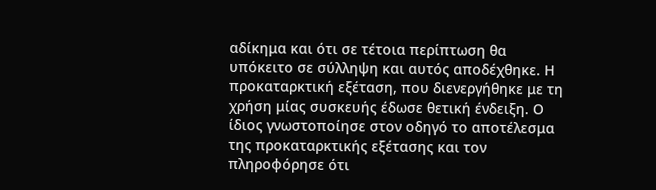αδίκημα και ότι σε τέτοια περίπτωση θα υπόκειτο σε σύλληψη και αυτός αποδέχθηκε. Η προκαταρκτική εξέταση, που διενεργήθηκε με τη χρήση μίας συσκευής έδωσε θετική ένδειξη. Ο ίδιος γνωστοποίησε στον οδηγό το αποτέλεσμα της προκαταρκτικής εξέτασης και τον πληροφόρησε ότι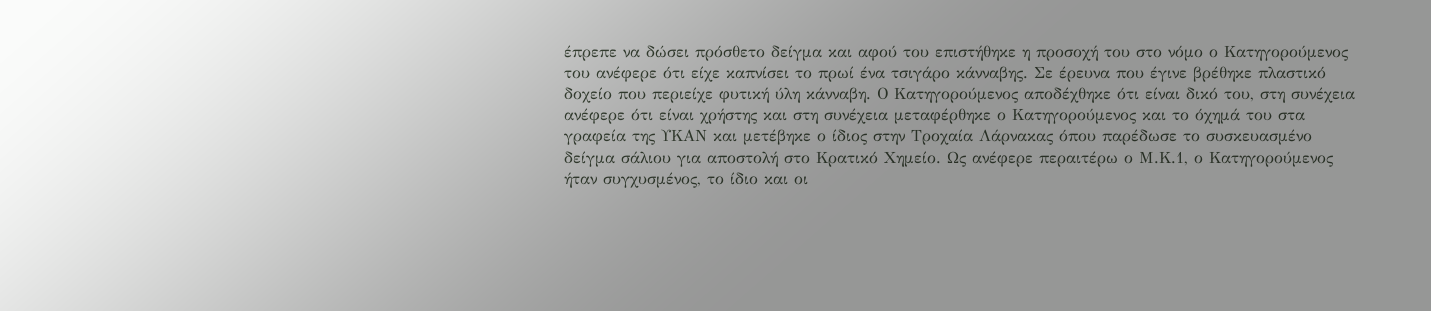έπρεπε να δώσει πρόσθετο δείγμα και αφού του επιστήθηκε η προσοχή του στο νόμο ο Κατηγορούμενος του ανέφερε ότι είχε καπνίσει το πρωί ένα τσιγάρο κάνναβης. Σε έρευνα που έγινε βρέθηκε πλαστικό δοχείο που περιείχε φυτική ύλη κάνναβη. Ο Κατηγορούμενος αποδέχθηκε ότι είναι δικό του, στη συνέχεια ανέφερε ότι είναι χρήστης και στη συνέχεια μεταφέρθηκε ο Κατηγορούμενος και το όχημά του στα γραφεία της ΥΚΑΝ και μετέβηκε ο ίδιος στην Τροχαία Λάρνακας όπου παρέδωσε το συσκευασμένο δείγμα σάλιου για αποστολή στο Κρατικό Χημείο. Ως ανέφερε περαιτέρω ο Μ.Κ.1, ο Κατηγορούμενος ήταν συγχυσμένος, το ίδιο και οι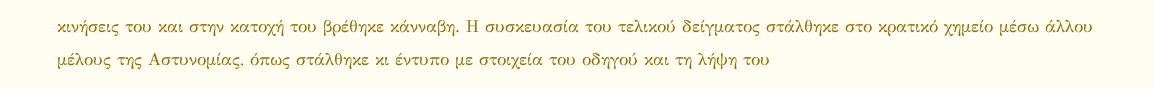κινήσεις του και στην κατοχή του βρέθηκε κάνναβη. Η συσκευασία του τελικού δείγματος στάλθηκε στο κρατικό χημείο μέσω άλλου μέλους της Αστυνομίας, όπως στάλθηκε κι έντυπο με στοιχεία του οδηγού και τη λήψη του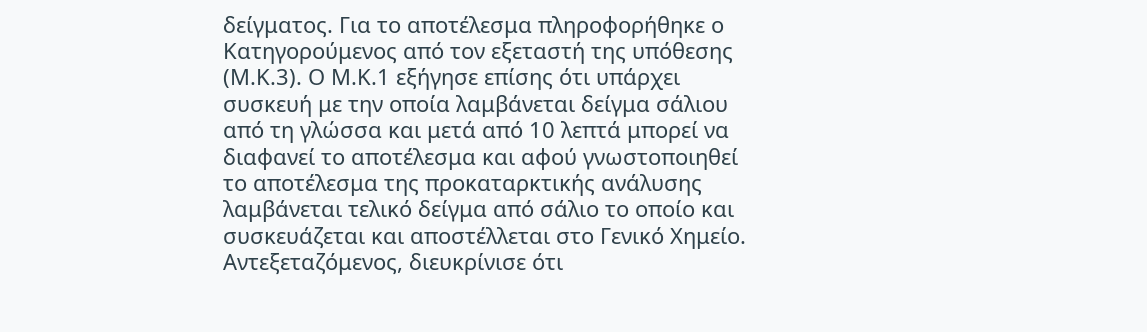δείγματος. Για το αποτέλεσμα πληροφορήθηκε ο Κατηγορούμενος από τον εξεταστή της υπόθεσης (Μ.Κ.3). Ο Μ.Κ.1 εξήγησε επίσης ότι υπάρχει συσκευή με την οποία λαμβάνεται δείγμα σάλιου από τη γλώσσα και μετά από 10 λεπτά μπορεί να διαφανεί το αποτέλεσμα και αφού γνωστοποιηθεί το αποτέλεσμα της προκαταρκτικής ανάλυσης λαμβάνεται τελικό δείγμα από σάλιο το οποίο και συσκευάζεται και αποστέλλεται στο Γενικό Χημείο. Αντεξεταζόμενος, διευκρίνισε ότι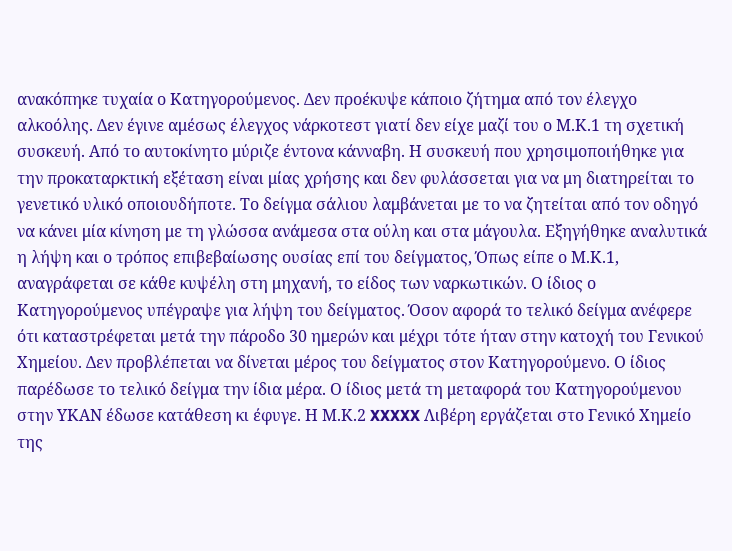ανακόπηκε τυχαία ο Κατηγορούμενος. Δεν προέκυψε κάποιο ζήτημα από τον έλεγχο αλκοόλης. Δεν έγινε αμέσως έλεγχος νάρκοτεστ γιατί δεν είχε μαζί του ο Μ.Κ.1 τη σχετική συσκευή. Από το αυτοκίνητο μύριζε έντονα κάνναβη. Η συσκευή που χρησιμοποιήθηκε για την προκαταρκτική εξέταση είναι μίας χρήσης και δεν φυλάσσεται για να μη διατηρείται το γενετικό υλικό οποιουδήποτε. Το δείγμα σάλιου λαμβάνεται με το να ζητείται από τον οδηγό να κάνει μία κίνηση με τη γλώσσα ανάμεσα στα ούλη και στα μάγουλα. Εξηγήθηκε αναλυτικά η λήψη και ο τρόπος επιβεβαίωσης ουσίας επί του δείγματος, Όπως είπε ο Μ.Κ.1, αναγράφεται σε κάθε κυψέλη στη μηχανή, το είδος των ναρκωτικών. Ο ίδιος ο Κατηγορούμενος υπέγραψε για λήψη του δείγματος. Όσον αφορά το τελικό δείγμα ανέφερε ότι καταστρέφεται μετά την πάροδο 30 ημερών και μέχρι τότε ήταν στην κατοχή του Γενικού Χημείου. Δεν προβλέπεται να δίνεται μέρος του δείγματος στον Κατηγορούμενο. Ο ίδιος παρέδωσε το τελικό δείγμα την ίδια μέρα. Ο ίδιος μετά τη μεταφορά του Κατηγορούμενου στην ΥΚΑΝ έδωσε κατάθεση κι έφυγε. Η Μ.Κ.2 XXXXX Λιβέρη εργάζεται στο Γενικό Χημείο της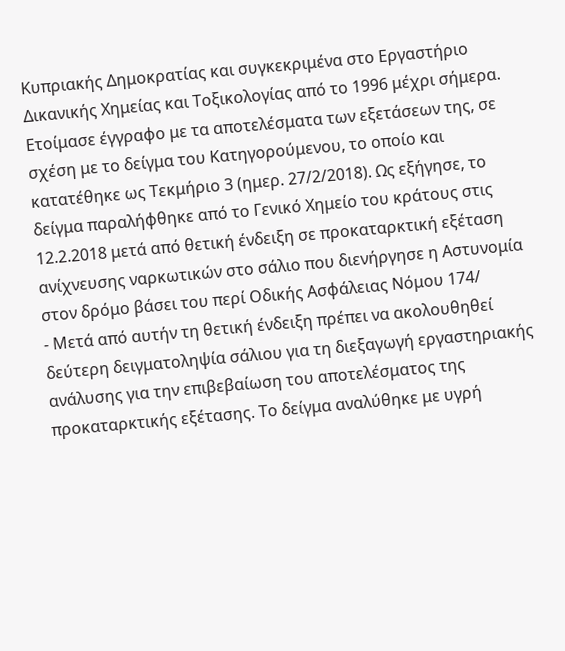Κυπριακής Δημοκρατίας και συγκεκριμένα στο Εργαστήριο Δικανικής Χημείας και Τοξικολογίας από το 1996 μέχρι σήμερα. Ετοίμασε έγγραφο με τα αποτελέσματα των εξετάσεων της, σε σχέση με το δείγμα του Κατηγορούμενου, το οποίο και κατατέθηκε ως Τεκμήριο 3 (ημερ. 27/2/2018). Ως εξήγησε, το δείγμα παραλήφθηκε από το Γενικό Χημείο του κράτους στις 12.2.2018 μετά από θετική ένδειξη σε προκαταρκτική εξέταση ανίχνευσης ναρκωτικών στο σάλιο που διενήργησε η Αστυνομία στον δρόμο βάσει του περί Οδικής Ασφάλειας Νόμου 174/
- Μετά από αυτήν τη θετική ένδειξη πρέπει να ακολουθηθεί δεύτερη δειγματοληψία σάλιου για τη διεξαγωγή εργαστηριακής ανάλυσης για την επιβεβαίωση του αποτελέσματος της προκαταρκτικής εξέτασης. Το δείγμα αναλύθηκε με υγρή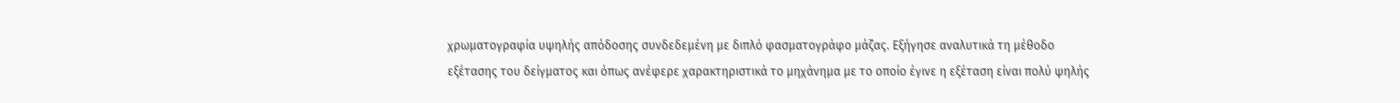χρωματογραφία υψηλής απόδοσης συνδεδεμένη με διπλό φασματογράφο μάζας. Εξήγησε αναλυτικά τη μέθοδο εξέτασης του δείγματος και όπως ανέφερε χαρακτηριστικά το μηχάνημα με το οποίο έγινε η εξέταση είναι πολύ ψηλής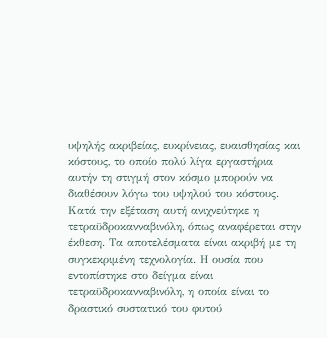υψηλής ακριβείας, ευκρίνειας, ευαισθησίας και κόστους, το οποίο πολύ λίγα εργαστήρια αυτήν τη στιγμή στον κόσμο μπορούν να διαθέσουν λόγω του υψηλού του κόστους. Κατά την εξέταση αυτή ανιχνεύτηκε η τετραϋδροκανναβινόλη, όπως αναφέρεται στην έκθεση. Τα αποτελέσματα είναι ακριβή με τη συγκεκριμένη τεχνολογία. Η ουσία που εντοπίστηκε στο δείγμα είναι τετραϋδροκανναβινόλη, η οποία είναι το δραστικό συστατικό του φυτού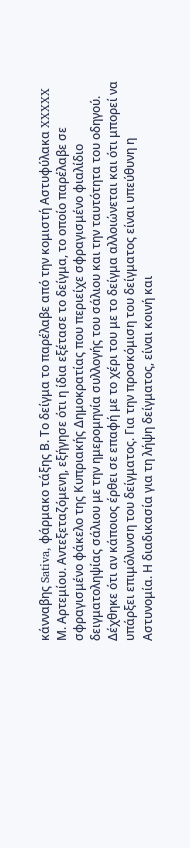κάνναβης Sativa, φάρμακο τάξης Β. Το δείγμα το παρέλαβε από την κομιστή Αστυφύλακα XXXXX Μ. Αρτεμίου. Αντεξεταζόμενη, εξήγησε ότι η ίδια εξέτασε το δείγμα, το οποίο παρέλαβε σε σφραγισμένο φάκελο της Κυπριακής Δημοκρατίας που περιείχε σφραγισμένο φιαλίδιο δειγματοληψίας σάλιου με την ημερομηνία συλλογής του σάλιου και την ταυτότητα του οδηγού. Δέχθηκε ότι αν κάποιος έρθει σε επαφή με το χέρι του με το δείγμα αλλοιώνεται και ότι μπορεί να υπάρξει επιμόλυνση του δείγματος. Για την προσκόμιση του δείγματος είναι υπεύθυνη η Αστυνομία. Η διαδικασία για τη λήψη δείγματος, είναι κοινή και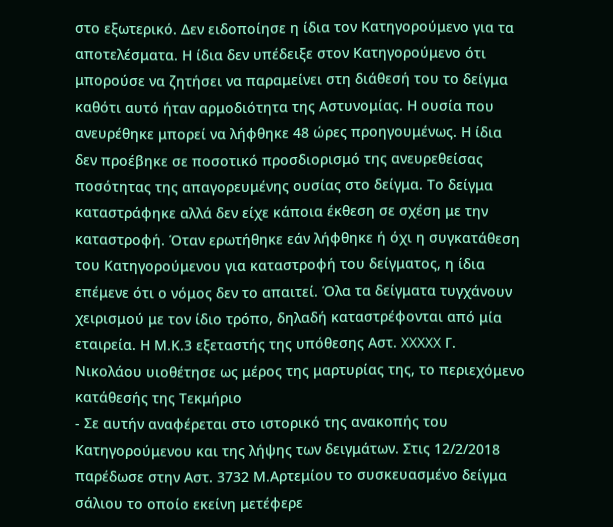στο εξωτερικό. Δεν ειδοποίησε η ίδια τον Κατηγορούμενο για τα αποτελέσματα. Η ίδια δεν υπέδειξε στον Κατηγορούμενο ότι μπορούσε να ζητήσει να παραμείνει στη διάθεσή του το δείγμα καθότι αυτό ήταν αρμοδιότητα της Αστυνομίας. Η ουσία που ανευρέθηκε μπορεί να λήφθηκε 48 ώρες προηγουμένως. Η ίδια δεν προέβηκε σε ποσοτικό προσδιορισμό της ανευρεθείσας ποσότητας της απαγορευμένης ουσίας στο δείγμα. Το δείγμα καταστράφηκε αλλά δεν είχε κάποια έκθεση σε σχέση με την καταστροφή. Όταν ερωτήθηκε εάν λήφθηκε ή όχι η συγκατάθεση του Κατηγορούμενου για καταστροφή του δείγματος, η ίδια επέμενε ότι ο νόμος δεν το απαιτεί. Όλα τα δείγματα τυγχάνουν χειρισμού με τον ίδιο τρόπο, δηλαδή καταστρέφονται από μία εταιρεία. Η Μ.Κ.3 εξεταστής της υπόθεσης Αστ. XXXXX Γ. Νικολάου υιοθέτησε ως μέρος της μαρτυρίας της, το περιεχόμενο κατάθεσής της Τεκμήριο
- Σε αυτήν αναφέρεται στο ιστορικό της ανακοπής του Κατηγορούμενου και της λήψης των δειγμάτων. Στις 12/2/2018 παρέδωσε στην Αστ. 3732 Μ.Αρτεμίου το συσκευασμένο δείγμα σάλιου το οποίο εκείνη μετέφερε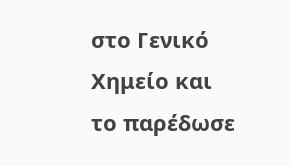στο Γενικό Χημείο και το παρέδωσε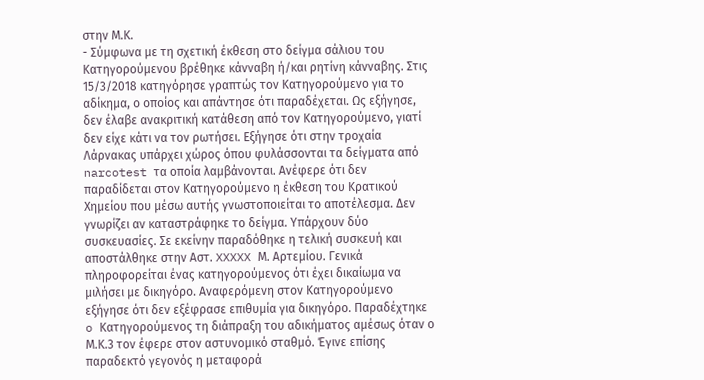στην Μ.Κ.
- Σύμφωνα με τη σχετική έκθεση στο δείγμα σάλιου του Κατηγορούμενου βρέθηκε κάνναβη ή/και ρητίνη κάνναβης. Στις 15/3/2018 κατηγόρησε γραπτώς τον Κατηγορούμενο για το αδίκημα, ο οποίος και απάντησε ότι παραδέχεται. Ως εξήγησε, δεν έλαβε ανακριτική κατάθεση από τον Κατηγορούμενο, γιατί δεν είχε κάτι να τον ρωτήσει. Εξήγησε ότι στην τροχαία Λάρνακας υπάρχει χώρος όπου φυλάσσονται τα δείγματα από narcotest τα οποία λαμβάνονται. Ανέφερε ότι δεν παραδίδεται στον Κατηγορούμενο η έκθεση του Κρατικού Χημείου που μέσω αυτής γνωστοποιείται το αποτέλεσμα. Δεν γνωρίζει αν καταστράφηκε το δείγμα. Υπάρχουν δύο συσκευασίες. Σε εκείνην παραδόθηκε η τελική συσκευή και αποστάλθηκε στην Αστ. XXXXX Μ. Αρτεμίου. Γενικά πληροφορείται ένας κατηγορούμενος ότι έχει δικαίωμα να μιλήσει με δικηγόρο. Αναφερόμενη στον Κατηγορούμενο εξήγησε ότι δεν εξέφρασε επιθυμία για δικηγόρο. Παραδέχτηκε o Κατηγορούμενος τη διάπραξη του αδικήματος αμέσως όταν ο Μ.Κ.3 τον έφερε στον αστυνομικό σταθμό. Έγινε επίσης παραδεκτό γεγονός η μεταφορά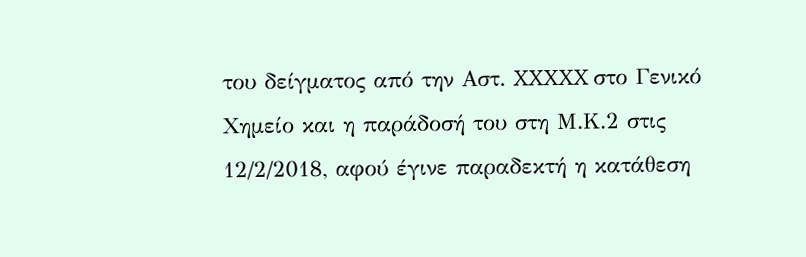του δείγματος από την Αστ. XXXXX στο Γενικό Χημείο και η παράδοσή του στη Μ.Κ.2 στις 12/2/2018, αφού έγινε παραδεκτή η κατάθεση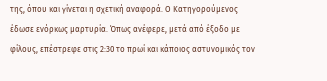της, όπου και γίνεται η σχετική αναφορά. Ο Κατηγορούμενος έδωσε ενόρκως μαρτυρία. Όπως ανέφερε, μετά από έξοδο με φίλους, επέστρεφε στις 2:30 το πρωί και κάποιος αστυνομικός τον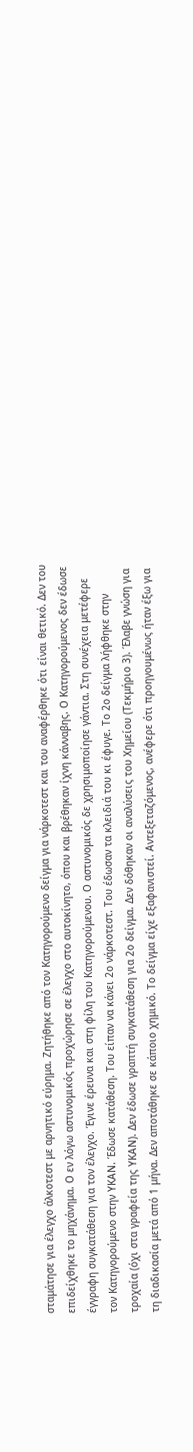σταμάτησε για έλεγχο άλκοτεστ με αρνητικό εύρημα. Ζητήθηκε από τον Κατηγορούμενο δείγμα για νάρκοτεστ και του αναφέρθηκε ότι είναι θετικό. Δεν του επιδείχθηκε το μηχάνημα. Ο εν λόγω αστυνομικός προχώρησε σε έλεγχο στο αυτοκίνητο, όπου και βρέθηκαν ίχνη κάνναβης. Ο Κατηγορούμενος δεν έδωσε έγγραφη συγκατάθεση για τον έλεγχο. Έγινε έρευνα και στη φίλη του Κατηγορούμενου. Ο αστυνομικός δε χρησιμοποίησε γάντια. Στη συνέχεια μετέφερε τον Κατηγορούμενο στην ΥΚΑΝ. Έδωσε κατάθεση. Του είπαν να κάνει 2ο νάρκοτεστ. Του έδωσαν τα κλειδιά του κι έφυγε. Το 2ο δείγμα λήφθηκε στην τροχαία (όχι στα γραφεία της ΥΚΑΝ). Δεν έδωσε γραπτή συγκατάθεση για 2ο δείγμα. Δεν δόθηκαν οι αναλύσεις του Χημείου (Τεκμήριο 3). Έλαβε γνώση για τη διαδικασία μετά από 1 μήνα. Δεν αποτάθηκε σε κάποιο χημικό. Το δείγμα είχε εξαφανιστεί. Αντεξεταζόμενος, ανέφερε ότι προηγουμένως ήταν έξω για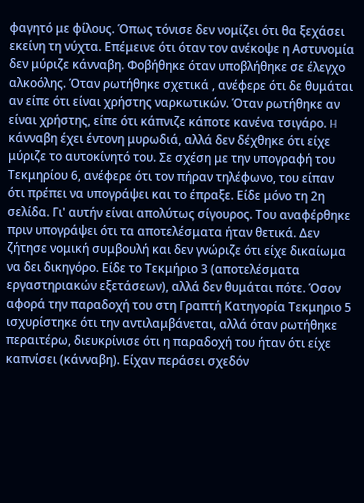φαγητό με φίλους. Όπως τόνισε δεν νομίζει ότι θα ξεχάσει εκείνη τη νύχτα. Επέμεινε ότι όταν τον ανέκοψε η Αστυνομία δεν μύριζε κάνναβη. Φοβήθηκε όταν υποβλήθηκε σε έλεγχο αλκοόλης. Όταν ρωτήθηκε σχετικά , ανέφερε ότι δε θυμάται αν είπε ότι είναι χρήστης ναρκωτικών. Όταν ρωτήθηκε αν είναι χρήστης, είπε ότι κάπνιζε κάποτε κανένα τσιγάρο. H κάνναβη έχει έντονη μυρωδιά, αλλά δεν δέχθηκε ότι είχε μύριζε το αυτοκίνητό του. Σε σχέση με την υπογραφή του Τεκμηρίου 6, ανέφερε ότι τον πήραν τηλέφωνο, του είπαν ότι πρέπει να υπογράψει και το έπραξε. Είδε μόνο τη 2η σελίδα. Γι' αυτήν είναι απολύτως σίγουρος. Του αναφέρθηκε πριν υπογράψει ότι τα αποτελέσματα ήταν θετικά. Δεν ζήτησε νομική συμβουλή και δεν γνώριζε ότι είχε δικαίωμα να δει δικηγόρο. Είδε το Τεκμήριο 3 (αποτελέσματα εργαστηριακών εξετάσεων), αλλά δεν θυμάται πότε. Όσον αφορά την παραδοχή του στη Γραπτή Κατηγορία Τεκμηριο 5 ισχυρίστηκε ότι την αντιλαμβάνεται, αλλά όταν ρωτήθηκε περαιτέρω, διευκρίνισε ότι η παραδοχή του ήταν ότι είχε καπνίσει (κάνναβη). Είχαν περάσει σχεδόν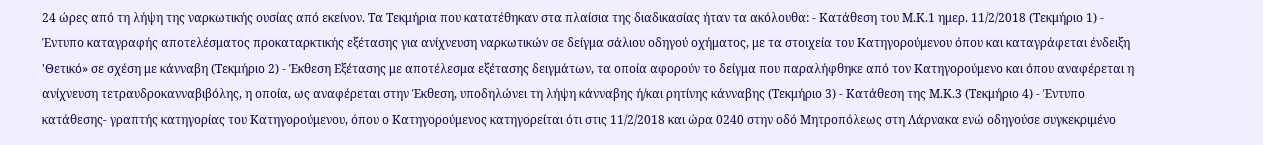24 ώρες από τη λήψη της ναρκωτικής ουσίας από εκείνον. Τα Τεκμήρια που κατατέθηκαν στα πλαίσια της διαδικασίας ήταν τα ακόλουθα: - Κατάθεση του Μ.Κ.1 ημερ. 11/2/2018 (Τεκμήριο 1) - Έντυπο καταγραφής αποτελέσματος προκαταρκτικής εξέτασης για ανίχνευση ναρκωτικών σε δείγμα σάλιου οδηγού οχήματος, με τα στοιχεία του Κατηγορούμενου όπου και καταγράφεται ένδειξη 'Θετικό» σε σχέση με κάνναβη (Τεκμήριο 2) - Έκθεση Εξέτασης με αποτέλεσμα εξέτασης δειγμάτων, τα οποία αφορούν το δείγμα που παραλήφθηκε από τον Κατηγορούμενο και όπου αναφέρεται η ανίχνευση τετραυδροκανναβιβόλης, η οποία, ως αναφέρεται στην Έκθεση, υποδηλώνει τη λήψη κάνναβης ή/και ρητίνης κάνναβης (Τεκμήριο 3) - Κατάθεση της Μ.Κ.3 (Τεκμήριο 4) - Έντυπο κατάθεσης- γραπτής κατηγορίας του Κατηγορούμενου, όπου ο Κατηγορούμενος κατηγορείται ότι στις 11/2/2018 και ώρα 0240 στην οδό Μητροπόλεως στη Λάρνακα ενώ οδηγούσε συγκεκριμένο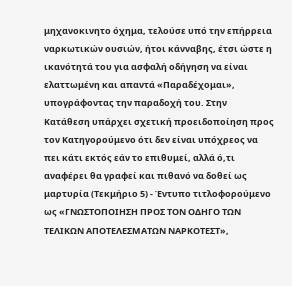μηχανοκινητο όχημα, τελούσε υπό την επήρρεια ναρκωτικών ουσιών, ήτοι κάνναβης, έτσι ώστε η ικανότητά του για ασφαλή οδήγηση να είναι ελαττωμένη και απαντά «Παραδέχομαι», υπογράφοντας την παραδοχή του. Στην Κατάθεση υπάρχει σχετική προειδοποίηση προς τον Κατηγορούμενο ότι δεν είναι υπόχρεος να πει κάτι εκτός εάν το επιθυμεί, αλλά ό,τι αναφέρει θα γραφεί και πιθανό να δοθεί ως μαρτυρία (Τεκμήριο 5) - Έντυπο τιτλοφορούμενο ως «ΓΝΩΣΤΟΠΟΙΗΣΗ ΠΡΟΣ ΤΟΝ ΟΔΗΓΟ ΤΩΝ ΤΕΛΙΚΩΝ ΑΠΟΤΕΛΕΣΜΑΤΩΝ ΝΑΡΚΟΤΕΣΤ»,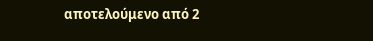αποτελούμενο από 2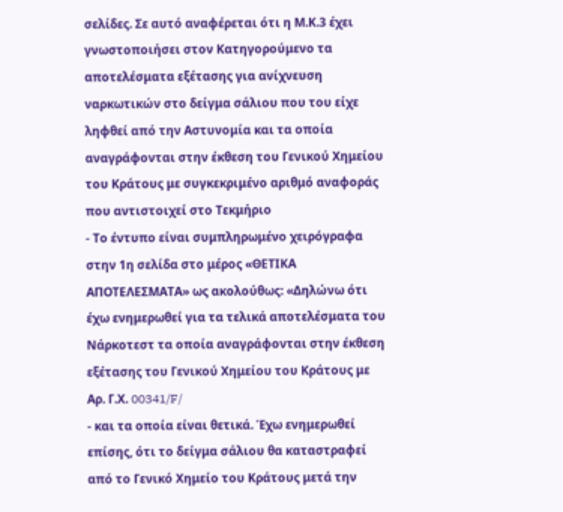σελίδες. Σε αυτό αναφέρεται ότι η Μ.Κ.3 έχει γνωστοποιήσει στον Κατηγορούμενο τα αποτελέσματα εξέτασης για ανίχνευση ναρκωτικών στο δείγμα σάλιου που του είχε ληφθεί από την Αστυνομία και τα οποία αναγράφονται στην έκθεση του Γενικού Χημείου του Κράτους με συγκεκριμένο αριθμό αναφοράς που αντιστοιχεί στο Τεκμήριο
- Το έντυπο είναι συμπληρωμένο χειρόγραφα στην 1η σελίδα στο μέρος «ΘΕΤΙΚΑ ΑΠΟΤΕΛΕΣΜΑΤΑ» ως ακολούθως: «Δηλώνω ότι έχω ενημερωθεί για τα τελικά αποτελέσματα του Νάρκοτεστ τα οποία αναγράφονται στην έκθεση εξέτασης του Γενικού Χημείου του Κράτους με Αρ. Γ.Χ. 00341/F/
- και τα οποία είναι θετικά. Έχω ενημερωθεί επίσης, ότι το δείγμα σάλιου θα καταστραφεί από το Γενικό Χημείο του Κράτους μετά την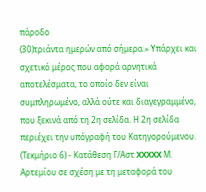πάροδο
(30)τριάντα ημερών από σήμερα.» Υπάρχει και σχετικό μέρος που αφορά αρνητικά αποτελέσματα, το οποίο δεν είναι συμπληρωμένο, αλλά ούτε και διαγεγραμμένο, που ξεκινά από τη 2η σελίδα. Η 2η σελίδα περιέχει την υπόγραφή του Κατηγορούμενου. (Τεκμήριο 6) - Κατάθεση Γ/Αστ XXXXX Μ. Αρτεμίου σε σχέση με τη μεταφορά του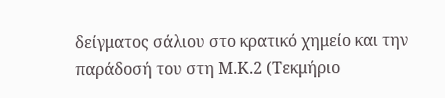δείγματος σάλιου στο κρατικό χημείο και την παράδοσή του στη Μ.Κ.2 (Τεκμήριο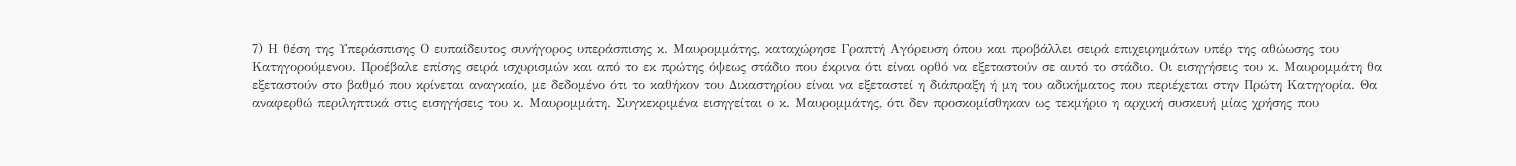7) Η θέση της Υπεράσπισης Ο ευπαίδευτος συνήγορος υπεράσπισης κ. Μαυρομμάτης, καταχώρησε Γραπτή Αγόρευση όπου και προβάλλει σειρά επιχειρημάτων υπέρ της αθώωσης του Κατηγορούμενου. Προέβαλε επίσης σειρά ισχυρισμών και από το εκ πρώτης όψεως στάδιο που έκρινα ότι είναι ορθό να εξεταστούν σε αυτό το στάδιο. Οι εισηγήσεις του κ. Μαυρομμάτη θα εξεταστούν στο βαθμό που κρίνεται αναγκαίο, με δεδομένο ότι το καθήκον του Δικαστηρίου είναι να εξεταστεί η διάπραξη ή μη του αδικήματος που περιέχεται στην Πρώτη Κατηγορία. Θα αναφερθώ περιληπτικά στις εισηγήσεις του κ. Μαυρομμάτη. Συγκεκριμένα εισηγείται ο κ. Μαυρομμάτης, ότι δεν προσκομίσθηκαν ως τεκμήριο η αρχική συσκευή μίας χρήσης που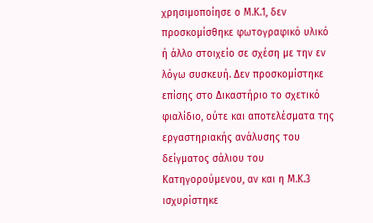χρησιμοποίησε ο Μ.Κ.1, δεν προσκομίσθηκε φωτογραφικό υλικό ή άλλο στοιχείο σε σχέση με την εν λόγω συσκευή. Δεν προσκομίστηκε επίσης στο Δικαστήριο το σχετικό φιαλίδιο, ούτε και αποτελέσματα της εργαστηριακής ανάλυσης του δείγματος σάλιου του Κατηγορούμενου, αν και η Μ.Κ.3 ισχυρίστηκε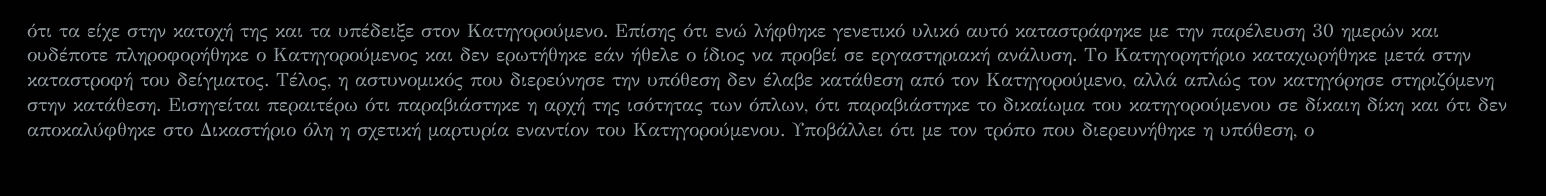ότι τα είχε στην κατοχή της και τα υπέδειξε στον Κατηγορούμενο. Επίσης ότι ενώ λήφθηκε γενετικό υλικό αυτό καταστράφηκε με την παρέλευση 30 ημερών και ουδέποτε πληροφορήθηκε ο Κατηγορούμενος και δεν ερωτήθηκε εάν ήθελε ο ίδιος να προβεί σε εργαστηριακή ανάλυση. Το Κατηγορητήριο καταχωρήθηκε μετά στην καταστροφή του δείγματος. Τέλος, η αστυνομικός που διερεύνησε την υπόθεση δεν έλαβε κατάθεση από τον Κατηγορούμενο, αλλά απλώς τον κατηγόρησε στηριζόμενη στην κατάθεση. Εισηγείται περαιτέρω ότι παραβιάστηκε η αρχή της ισότητας των όπλων, ότι παραβιάστηκε το δικαίωμα του κατηγορούμενου σε δίκαιη δίκη και ότι δεν αποκαλύφθηκε στο Δικαστήριο όλη η σχετική μαρτυρία εναντίον του Κατηγορούμενου. Υποβάλλει ότι με τον τρόπο που διερευνήθηκε η υπόθεση, ο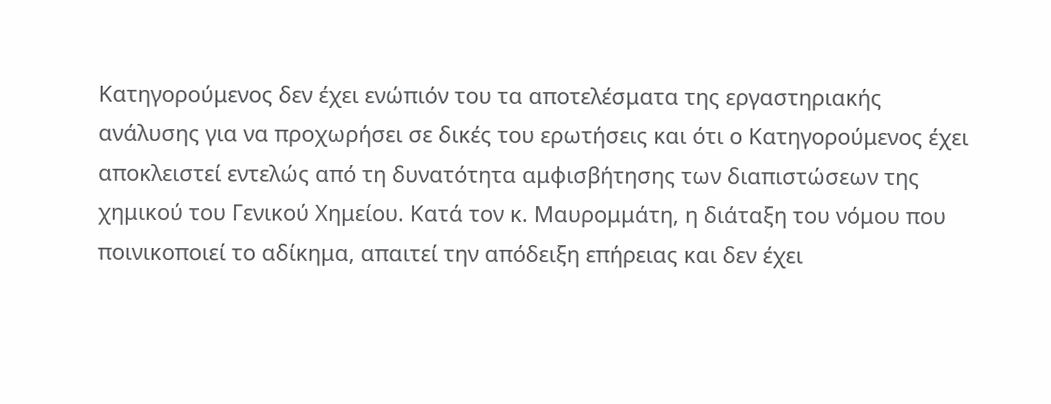Κατηγορούμενος δεν έχει ενώπιόν του τα αποτελέσματα της εργαστηριακής ανάλυσης για να προχωρήσει σε δικές του ερωτήσεις και ότι ο Κατηγορούμενος έχει αποκλειστεί εντελώς από τη δυνατότητα αμφισβήτησης των διαπιστώσεων της χημικού του Γενικού Χημείου. Κατά τον κ. Μαυρομμάτη, η διάταξη του νόμου που ποινικοποιεί το αδίκημα, απαιτεί την απόδειξη επήρειας και δεν έχει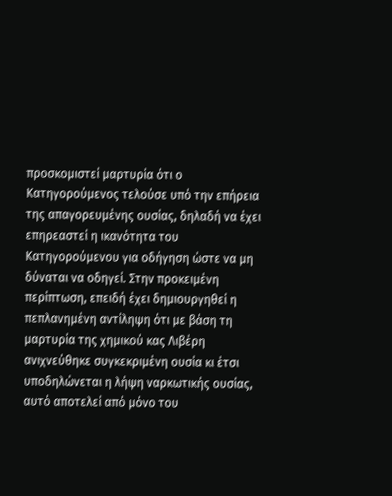προσκομιστεί μαρτυρία ότι ο Κατηγορούμενος τελούσε υπό την επήρεια της απαγορευμένης ουσίας, δηλαδή να έχει επηρεαστεί η ικανότητα του Κατηγορούμενου για οδήγηση ώστε να μη δύναται να οδηγεί. Στην προκειμένη περίπτωση, επειδή έχει δημιουργηθεί η πεπλανημένη αντίληψη ότι με βάση τη μαρτυρία της χημικού κας Λιβέρη ανιχνεύθηκε συγκεκριμένη ουσία κι έτσι υποδηλώνεται η λήψη ναρκωτικής ουσίας, αυτό αποτελεί από μόνο του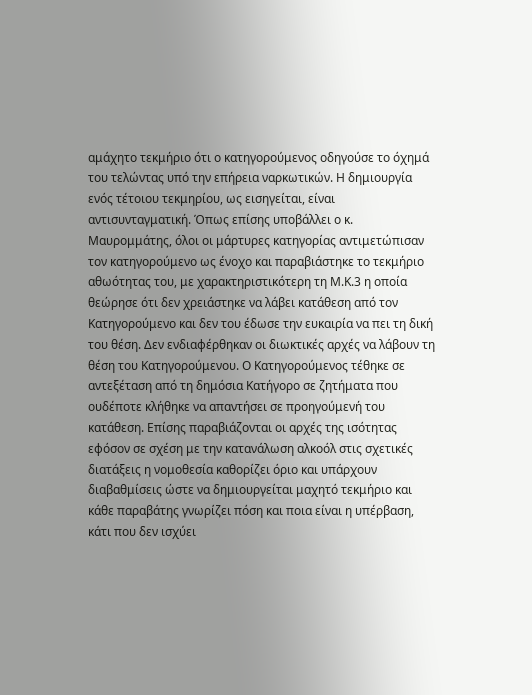αμάχητο τεκμήριο ότι ο κατηγορούμενος οδηγούσε το όχημά του τελώντας υπό την επήρεια ναρκωτικών. Η δημιουργία ενός τέτοιου τεκμηρίου, ως εισηγείται, είναι αντισυνταγματική. Όπως επίσης υποβάλλει ο κ. Μαυρομμάτης, όλοι οι μάρτυρες κατηγορίας αντιμετώπισαν τον κατηγορούμενο ως ένοχο και παραβιάστηκε το τεκμήριο αθωότητας του, με χαρακτηριστικότερη τη Μ.Κ.3 η οποία θεώρησε ότι δεν χρειάστηκε να λάβει κατάθεση από τον Κατηγορούμενο και δεν του έδωσε την ευκαιρία να πει τη δική του θέση. Δεν ενδιαφέρθηκαν οι διωκτικές αρχές να λάβουν τη θέση του Κατηγορούμενου. Ο Κατηγορούμενος τέθηκε σε αντεξέταση από τη δημόσια Κατήγορο σε ζητήματα που ουδέποτε κλήθηκε να απαντήσει σε προηγούμενή του κατάθεση. Επίσης παραβιάζονται οι αρχές της ισότητας εφόσον σε σχέση με την κατανάλωση αλκοόλ στις σχετικές διατάξεις η νομοθεσία καθορίζει όριο και υπάρχουν διαβαθμίσεις ώστε να δημιουργείται μαχητό τεκμήριο και κάθε παραβάτης γνωρίζει πόση και ποια είναι η υπέρβαση, κάτι που δεν ισχύει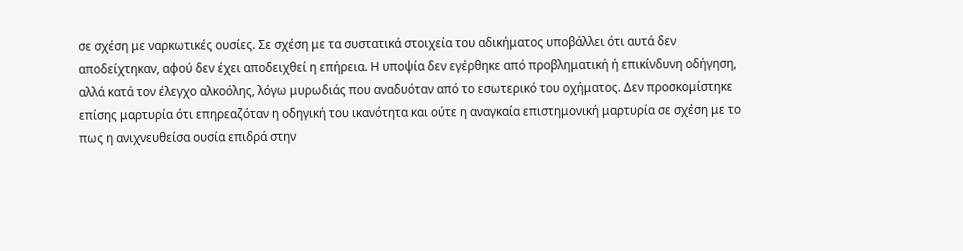σε σχέση με ναρκωτικές ουσίες. Σε σχέση με τα συστατικά στοιχεία του αδικήματος υποβάλλει ότι αυτά δεν αποδείχτηκαν, αφού δεν έχει αποδειχθεί η επήρεια. Η υποψία δεν εγέρθηκε από προβληματική ή επικίνδυνη οδήγηση, αλλά κατά τον έλεγχο αλκοόλης, λόγω μυρωδιάς που αναδυόταν από το εσωτερικό του οχήματος. Δεν προσκομίστηκε επίσης μαρτυρία ότι επηρεαζόταν η οδηγική του ικανότητα και ούτε η αναγκαία επιστημονική μαρτυρία σε σχέση με το πως η ανιχνευθείσα ουσία επιδρά στην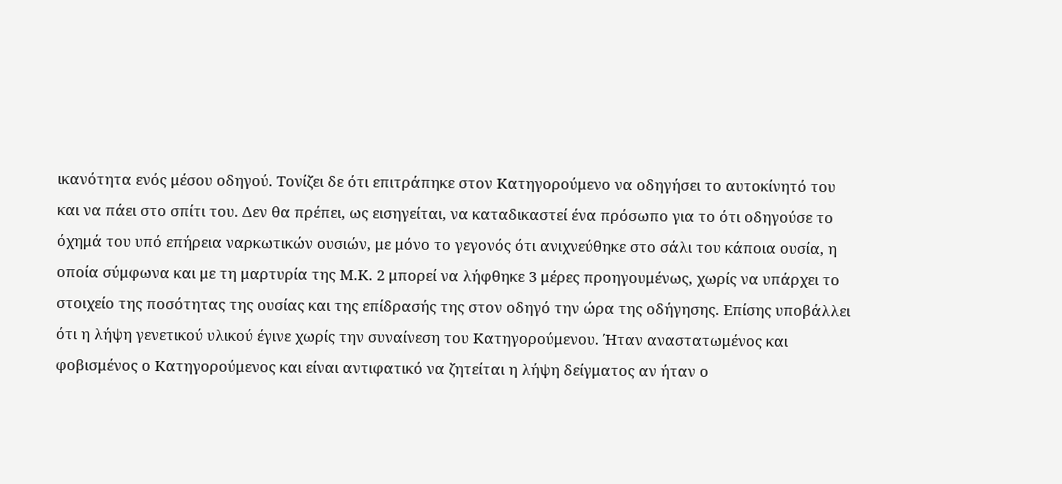ικανότητα ενός μέσου οδηγού. Τονίζει δε ότι επιτράπηκε στον Κατηγορούμενο να οδηγήσει το αυτοκίνητό του και να πάει στο σπίτι του. Δεν θα πρέπει, ως εισηγείται, να καταδικαστεί ένα πρόσωπο για το ότι οδηγούσε το όχημά του υπό επήρεια ναρκωτικών ουσιών, με μόνο το γεγονός ότι ανιχνεύθηκε στο σάλι του κάποια ουσία, η οποία σύμφωνα και με τη μαρτυρία της Μ.Κ. 2 μπορεί να λήφθηκε 3 μέρες προηγουμένως, χωρίς να υπάρχει το στοιχείο της ποσότητας της ουσίας και της επίδρασής της στον οδηγό την ώρα της οδήγησης. Επίσης υποβάλλει ότι η λήψη γενετικού υλικού έγινε χωρίς την συναίνεση του Κατηγορούμενου. Ήταν αναστατωμένος και φοβισμένος ο Κατηγορούμενος και είναι αντιφατικό να ζητείται η λήψη δείγματος αν ήταν ο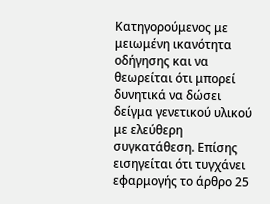Κατηγορούμενος με μειωμένη ικανότητα οδήγησης και να θεωρείται ότι μπορεί δυνητικά να δώσει δείγμα γενετικού υλικού με ελεύθερη συγκατάθεση. Επίσης εισηγείται ότι τυγχάνει εφαρμογής το άρθρο 25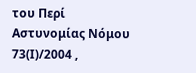του Περί Αστυνομίας Νόμου 73(Ι)/2004 ,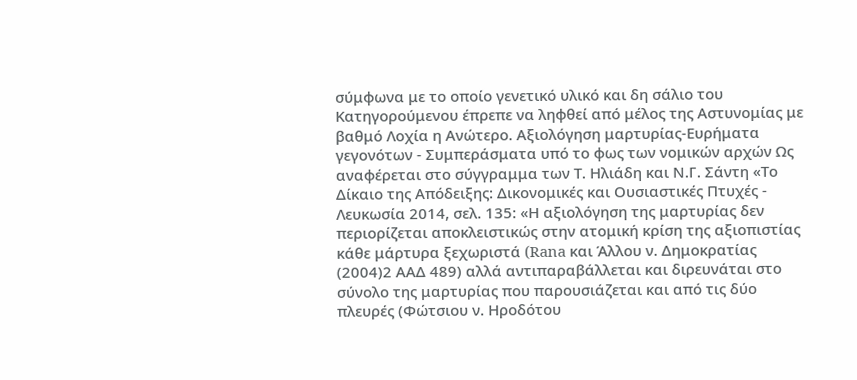σύμφωνα με το οποίο γενετικό υλικό και δη σάλιο του Κατηγορούμενου έπρεπε να ληφθεί από μέλος της Αστυνομίας με βαθμό Λοχία η Ανώτερο. Αξιολόγηση μαρτυρίας-Ευρήματα γεγονότων - Συμπεράσματα υπό το φως των νομικών αρχών Ως αναφέρεται στο σύγγραμμα των Τ. Ηλιάδη και Ν.Γ. Σάντη «Το Δίκαιο της Απόδειξης: Δικονομικές και Ουσιαστικές Πτυχές - Λευκωσία 2014, σελ. 135: «Η αξιολόγηση της μαρτυρίας δεν περιορίζεται αποκλειστικώς στην ατομική κρίση της αξιοπιστίας κάθε μάρτυρα ξεχωριστά (Rana και Άλλου ν. Δημοκρατίας
(2004)2 ΑΑΔ 489) αλλά αντιπαραβάλλεται και διρευνάται στο σύνολο της μαρτυρίας που παρουσιάζεται και από τις δύο πλευρές (Φώτσιου ν. Ηροδότου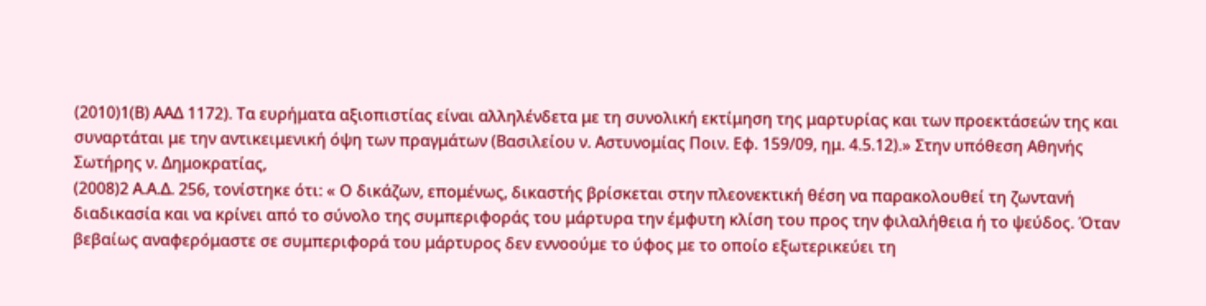(2010)1(Β) ΑΑΔ 1172). Τα ευρήματα αξιοπιστίας είναι αλληλένδετα με τη συνολική εκτίμηση της μαρτυρίας και των προεκτάσεών της και συναρτάται με την αντικειμενική όψη των πραγμάτων (Βασιλείου ν. Αστυνομίας Ποιν. Εφ. 159/09, ημ. 4.5.12).» Στην υπόθεση Αθηνής Σωτήρης ν. Δημοκρατίας,
(2008)2 Α.Α.Δ. 256, τονίστηκε ότι: « Ο δικάζων, επομένως, δικαστής βρίσκεται στην πλεονεκτική θέση να παρακολουθεί τη ζωντανή διαδικασία και να κρίνει από το σύνολο της συμπεριφοράς του μάρτυρα την έμφυτη κλίση του προς την φιλαλήθεια ή το ψεύδος. Όταν βεβαίως αναφερόμαστε σε συμπεριφορά του μάρτυρος δεν εννοούμε το ύφος με το οποίο εξωτερικεύει τη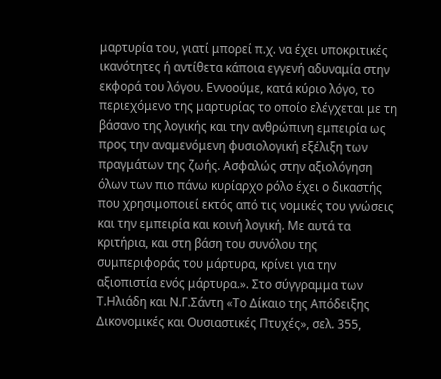μαρτυρία του, γιατί μπορεί π.χ. να έχει υποκριτικές ικανότητες ή αντίθετα κάποια εγγενή αδυναμία στην εκφορά του λόγου. Εννοούμε, κατά κύριο λόγο, το περιεχόμενο της μαρτυρίας το οποίο ελέγχεται με τη βάσανο της λογικής και την ανθρώπινη εμπειρία ως προς την αναμενόμενη φυσιολογική εξέλιξη των πραγμάτων της ζωής. Ασφαλώς στην αξιολόγηση όλων των πιο πάνω κυρίαρχο ρόλο έχει ο δικαστής που χρησιμοποιεί εκτός από τις νομικές του γνώσεις και την εμπειρία και κοινή λογική. Με αυτά τα κριτήρια, και στη βάση του συνόλου της συμπεριφοράς του μάρτυρα, κρίνει για την αξιοπιστία ενός μάρτυρα.». Στο σύγγραμμα των Τ.Ηλιάδη και Ν.Γ.Σάντη «Το Δίκαιο της Απόδειξης Δικονομικές και Ουσιαστικές Πτυχές», σελ. 355,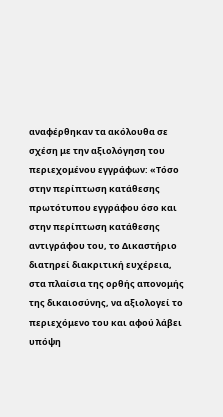αναφέρθηκαν τα ακόλουθα σε σχέση με την αξιολόγηση του περιεχομένου εγγράφων: «Τόσο στην περίπτωση κατάθεσης πρωτότυπου εγγράφου όσο και στην περίπτωση κατάθεσης αντιγράφου του, το Δικαστήριο διατηρεί διακριτική ευχέρεια, στα πλαίσια της ορθής απονομής της δικαιοσύνης, να αξιολογεί το περιεχόμενο του και αφού λάβει υπόψη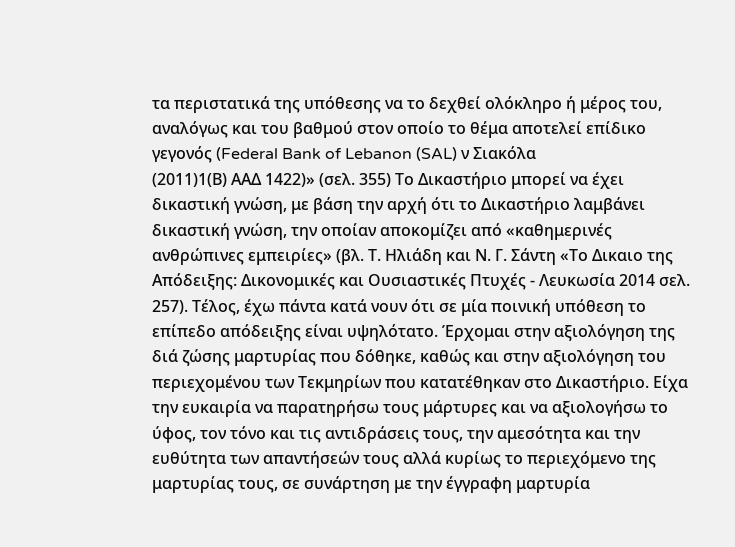τα περιστατικά της υπόθεσης να το δεχθεί ολόκληρο ή μέρος του, αναλόγως και του βαθμού στον οποίο το θέμα αποτελεί επίδικο γεγονός (Federal Bank of Lebanon (SAL) ν Σιακόλα
(2011)1(Β) ΑΑΔ 1422)» (σελ. 355) Το Δικαστήριο μπορεί να έχει δικαστική γνώση, με βάση την αρχή ότι το Δικαστήριο λαμβάνει δικαστική γνώση, την οποίαν αποκομίζει από «καθημερινές ανθρώπινες εμπειρίες» (βλ. Τ. Ηλιάδη και Ν. Γ. Σάντη «Το Δικαιο της Απόδειξης: Δικονομικές και Ουσιαστικές Πτυχές - Λευκωσία 2014 σελ. 257). Τέλος, έχω πάντα κατά νουν ότι σε μία ποινική υπόθεση το επίπεδο απόδειξης είναι υψηλότατο. Έρχομαι στην αξιολόγηση της διά ζώσης μαρτυρίας που δόθηκε, καθώς και στην αξιολόγηση του περιεχομένου των Τεκμηρίων που κατατέθηκαν στο Δικαστήριο. Είχα την ευκαιρία να παρατηρήσω τους μάρτυρες και να αξιολογήσω το ύφος, τον τόνο και τις αντιδράσεις τους, την αμεσότητα και την ευθύτητα των απαντήσεών τους αλλά κυρίως το περιεχόμενο της μαρτυρίας τους, σε συνάρτηση με την έγγραφη μαρτυρία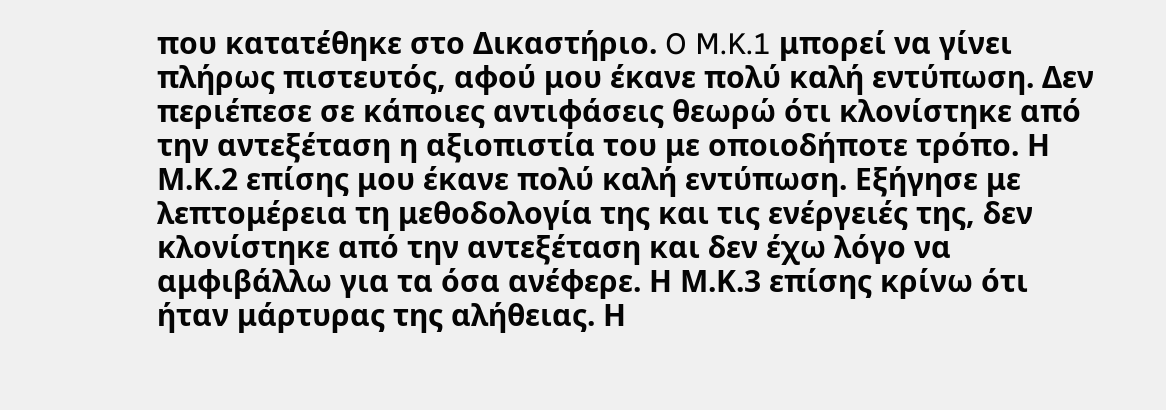που κατατέθηκε στο Δικαστήριο. O M.K.1 μπορεί να γίνει πλήρως πιστευτός, αφού μου έκανε πολύ καλή εντύπωση. Δεν περιέπεσε σε κάποιες αντιφάσεις θεωρώ ότι κλονίστηκε από την αντεξέταση η αξιοπιστία του με οποιοδήποτε τρόπο. Η Μ.Κ.2 επίσης μου έκανε πολύ καλή εντύπωση. Εξήγησε με λεπτομέρεια τη μεθοδολογία της και τις ενέργειές της, δεν κλονίστηκε από την αντεξέταση και δεν έχω λόγο να αμφιβάλλω για τα όσα ανέφερε. Η Μ.Κ.3 επίσης κρίνω ότι ήταν μάρτυρας της αλήθειας. Η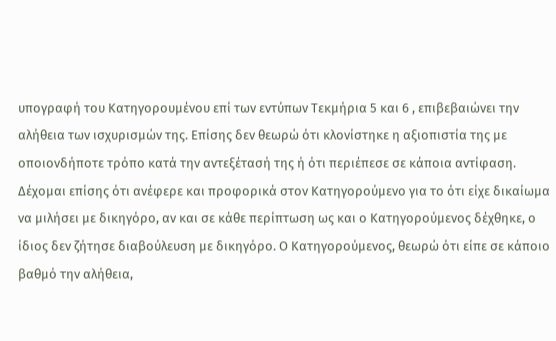υπογραφή του Κατηγορουμένου επί των εντύπων Τεκμήρια 5 και 6 , επιβεβαιώνει την αλήθεια των ισχυρισμών της. Επίσης δεν θεωρώ ότι κλονίστηκε η αξιοπιστία της με οποιονδήποτε τρόπο κατά την αντεξέτασή της ή ότι περιέπεσε σε κάποια αντίφαση. Δέχομαι επίσης ότι ανέφερε και προφορικά στον Κατηγορούμενο για το ότι είχε δικαίωμα να μιλήσει με δικηγόρο, αν και σε κάθε περίπτωση ως και ο Κατηγορούμενος δέχθηκε, ο ίδιος δεν ζήτησε διαβούλευση με δικηγόρο. Ο Κατηγορούμενος, θεωρώ ότι είπε σε κάποιο βαθμό την αλήθεια,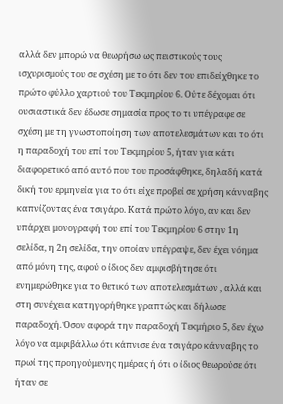αλλά δεν μπορώ να θεωρήσω ως πειστικούς τους ισχυρισμούς του σε σχέση με το ότι δεν του επιδείχθηκε το πρώτο φύλλο χαρτιού του Τεκμηρίου 6. Ούτε δέχομαι ότι ουσιαστικά δεν έδωσε σημασία προς το τι υπέγραφε σε σχέση με τη γνωστοποίηση των αποτελεσμάτων και το ότι η παραδοχή του επί του Τεκμηρίου 5, ήταν για κάτι διαφορετικό από αυτό που του προσάφθηκε, δηλαδή κατά δική του ερμηνεία για το ότι είχε προβεί σε χρήση κάνναβης καπνίζοντας ένα τσιγάρο. Κατά πρώτο λόγο, αν και δεν υπάρχει μονογραφή του επί του Τεκμηρίου 6 στην 1η σελίδα, η 2η σελίδα, την οποίαν υπέγραψε, δεν έχει νόημα από μόνη της, αφού ο ίδιος δεν αμφισβήτησε ότι ενημερώθηκε για το θετικό των αποτελεσμάτων , αλλά και στη συνέχεια κατηγορήθηκε γραπτώς και δήλωσε παραδοχή. Όσον αφορά την παραδοχή Τεκμήριο 5, δεν έχω λόγο να αμφιβάλλω ότι κάπνισε ένα τσιγάρο κάνναβης το πρωί της προηγούμενης ημέρας ή ότι ο ίδιος θεωρούσε ότι ήταν σε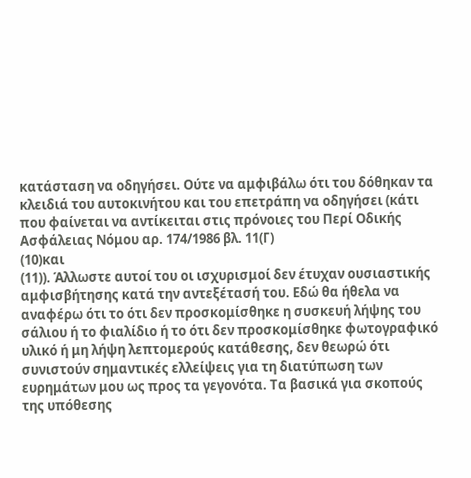κατάσταση να οδηγήσει. Ούτε να αμφιβάλω ότι του δόθηκαν τα κλειδιά του αυτοκινήτου και του επετράπη να οδηγήσει (κάτι που φαίνεται να αντίκειται στις πρόνοιες του Περί Οδικής Ασφάλειας Νόμου αρ. 174/1986 βλ. 11(Γ)
(10)και
(11)). Άλλωστε αυτοί του οι ισχυρισμοί δεν έτυχαν ουσιαστικής αμφισβήτησης κατά την αντεξέτασή του. Εδώ θα ήθελα να αναφέρω ότι το ότι δεν προσκομίσθηκε η συσκευή λήψης του σάλιου ή το φιαλίδιο ή το ότι δεν προσκομίσθηκε φωτογραφικό υλικό ή μη λήψη λεπτομερούς κατάθεσης, δεν θεωρώ ότι συνιστούν σημαντικές ελλείψεις για τη διατύπωση των ευρημάτων μου ως προς τα γεγονότα. Τα βασικά για σκοπούς της υπόθεσης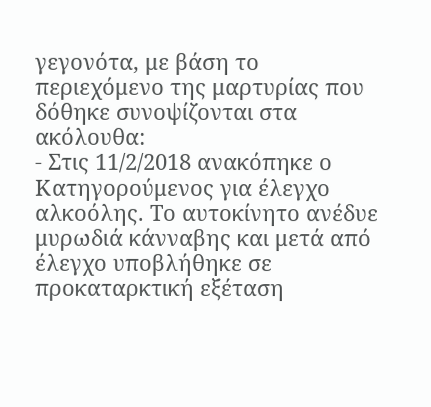γεγονότα, με βάση το περιεχόμενο της μαρτυρίας που δόθηκε συνοψίζονται στα ακόλουθα:
- Στις 11/2/2018 ανακόπηκε ο Κατηγορούμενος για έλεγχο αλκοόλης. Το αυτοκίνητο ανέδυε μυρωδιά κάνναβης και μετά από έλεγχο υποβλήθηκε σε προκαταρκτική εξέταση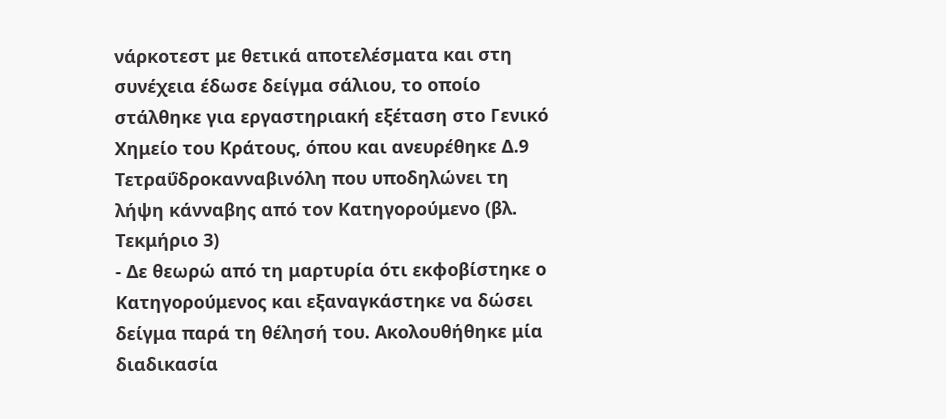νάρκοτεστ με θετικά αποτελέσματα και στη συνέχεια έδωσε δείγμα σάλιου, το οποίο στάλθηκε για εργαστηριακή εξέταση στο Γενικό Χημείο του Κράτους, όπου και ανευρέθηκε Δ.9 Τετραΰδροκανναβινόλη που υποδηλώνει τη λήψη κάνναβης από τον Κατηγορούμενο (βλ. Τεκμήριο 3)
- Δε θεωρώ από τη μαρτυρία ότι εκφοβίστηκε ο Κατηγορούμενος και εξαναγκάστηκε να δώσει δείγμα παρά τη θέλησή του. Ακολουθήθηκε μία διαδικασία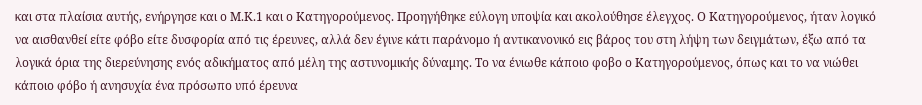και στα πλαίσια αυτής, ενήργησε και ο Μ.Κ.1 και ο Κατηγορούμενος. Προηγήθηκε εύλογη υποψία και ακολούθησε έλεγχος. Ο Κατηγορούμενος, ήταν λογικό να αισθανθεί είτε φόβο είτε δυσφορία από τις έρευνες, αλλά δεν έγινε κάτι παράνομο ή αντικανονικό εις βάρος του στη λήψη των δειγμάτων, έξω από τα λογικά όρια της διερεύνησης ενός αδικήματος από μέλη της αστυνομικής δύναμης. Το να ένιωθε κάποιο φοβο ο Κατηγορούμενος, όπως και το να νιώθει κάποιο φόβο ή ανησυχία ένα πρόσωπο υπό έρευνα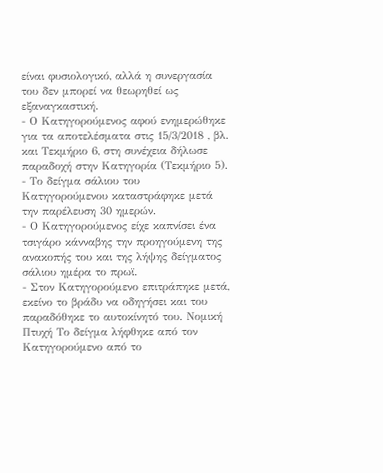είναι φυσιολογικό, αλλά η συνεργασία του δεν μπορεί να θεωρηθεί ως εξαναγκαστική.
- Ο Κατηγορούμενος αφού ενημερώθηκε για τα αποτελέσματα στις 15/3/2018 , βλ. και Τεκμήριο 6, στη συνέχεια δήλωσε παραδοχή στην Κατηγορία (Τεκμήριο 5).
- Το δείγμα σάλιου του Κατηγορούμενου καταστράφηκε μετά την παρέλευση 30 ημερών.
- Ο Κατηγορούμενος είχε καπνίσει ένα τσιγάρο κάνναβης την προηγούμενη της ανακοπής του και της λήψης δείγματος σάλιου ημέρα το πρωϊ.
- Στον Κατηγορούμενο επιτράπηκε μετά, εκείνο το βράδυ να οδηγήσει και του παραδόθηκε το αυτοκίνητό του. Νομική Πτυχή Το δείγμα λήφθηκε από τον Κατηγορούμενο από το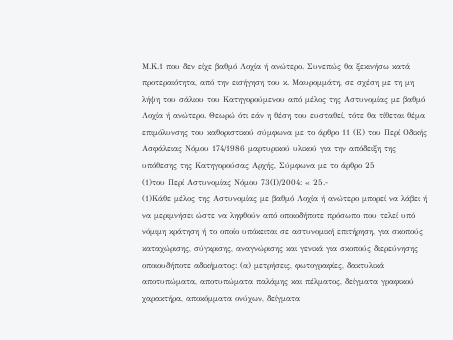Μ.Κ.1 που δεν είχε βαθμό Λοχία ή ανώτερο. Συνεπώς θα ξεκινήσω κατά προτεραιότητα, από την εισήγηση του κ. Μαυρομμάτη, σε σχέση με τη μη λήψη του σάλιου του Κατηγορούμενου από μέλος της Αστυνομίας με βαθμό Λοχία ή ανώτερο. Θεωρώ ότι εάν η θέση του ευσταθεί, τότε θα τίθεται θέμα επιμόλυνσης του καθοριστικού σύμφωνα με το άρθρο 11 (Ε) του Περί Οδικής Ασφάλειας Νόμου 174/1986 μαρτυρικού υλικού για την απόδειξη της υπόθεσης της Κατηγορούσας Αρχής, Σύμφωνα με το άρθρο 25
(1)του Περί Αστυνομίας Νόμου 73(Ι)/2004: « 25.-
(1)Κάθε μέλος της Αστυνομίας με βαθμό Λοχία ή ανώτερο μπορεί να λάβει ή να μεριμνήσει ώστε να ληφθούν από οποιοδήποτε πρόσωπο που τελεί υπό νόμιμη κράτηση ή το οποίο υπόκειται σε αστυνομική επιτήρηση, για σκοπούς καταχώρισης, σύγκρισης, αναγνώρισης και γενικά για σκοπούς διερεύνησης οποιουδήποτε αδικήματος: (α) μετρήσεις, φωτογραφίες, δακτυλικά αποτυπώματα, αποτυπώματα παλάμης και πέλματος, δείγματα γραφικού χαρακτήρα, αποκόμματα ονύχων, δείγματα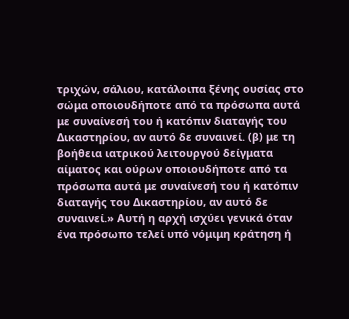τριχών, σάλιου, κατάλοιπα ξένης ουσίας στο σώμα οποιουδήποτε από τα πρόσωπα αυτά με συναίνεσή του ή κατόπιν διαταγής του Δικαστηρίου, αν αυτό δε συναινεί. (β) με τη βοήθεια ιατρικού λειτουργού δείγματα αίματος και ούρων οποιουδήποτε από τα πρόσωπα αυτά με συναίνεσή του ή κατόπιν διαταγής του Δικαστηρίου, αν αυτό δε συναινεί.» Αυτή η αρχή ισχύει γενικά όταν ένα πρόσωπο τελεί υπό νόμιμη κράτηση ή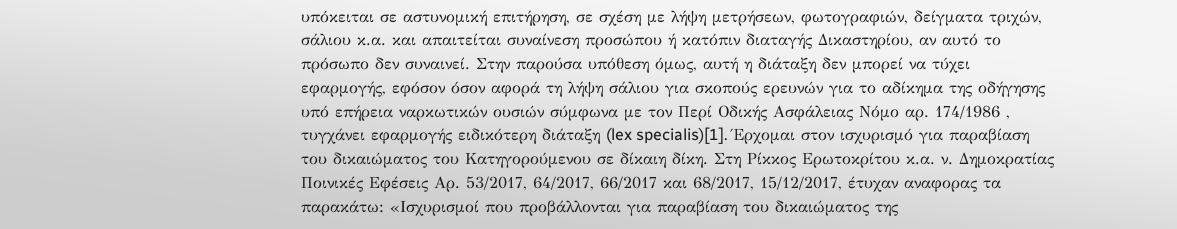υπόκειται σε αστυνομική επιτήρηση, σε σχέση με λήψη μετρήσεων, φωτογραφιών, δείγματα τριχών, σάλιου κ.α. και απαιτείται συναίνεση προσώπου ή κατόπιν διαταγής Δικαστηρίου, αν αυτό το πρόσωπο δεν συναινεί. Στην παρούσα υπόθεση όμως, αυτή η διάταξη δεν μπορεί να τύχει εφαρμογής, εφόσον όσον αφορά τη λήψη σάλιου για σκοπούς ερευνών για το αδίκημα της οδήγησης υπό επήρεια ναρκωτικών ουσιών σύμφωνα με τον Περί Οδικής Ασφάλειας Νόμο αρ. 174/1986 , τυγχάνει εφαρμογής ειδικότερη διάταξη (lex specialis)[1]. Έρχομαι στον ισχυρισμό για παραβίαση του δικαιώματος του Κατηγορούμενου σε δίκαιη δίκη. Στη Ρίκκος Ερωτοκρίτου κ.α. ν. Δημοκρατίας Ποινικές Εφέσεις Αρ. 53/2017, 64/2017, 66/2017 και 68/2017, 15/12/2017, έτυχαν αναφορας τα παρακάτω: «Ισχυρισμοί που προβάλλονται για παραβίαση του δικαιώματος της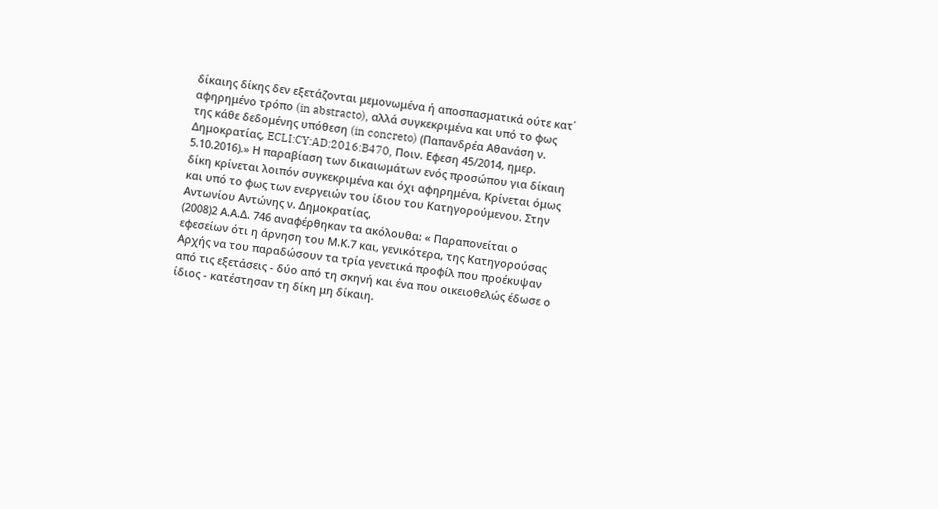δίκαιης δίκης δεν εξετάζονται μεμονωμένα ή αποσπασματικά ούτε κατ΄ αφηρημένο τρόπο (in abstracto), αλλά συγκεκριμένα και υπό το φως της κάθε δεδομένης υπόθεση (in concreto) (Παπανδρέα Αθανάση ν. Δημοκρατίας, ECLI:CY:AD:2016:B470, Ποιν. Εφεση 45/2014, ημερ. 5.10.2016).» Η παραβίαση των δικαιωμάτων ενός προσώπου για δίκαιη δίκη κρίνεται λοιπόν συγκεκριμένα και όχι αφηρημένα, Κρίνεται όμως και υπό το φως των ενεργειών του ίδιου του Κατηγορούμενου. Στην Αντωνίου Αντώνης ν. Δημοκρατίας,
(2008)2 Α.Α.Δ. 746 αναφέρθηκαν τα ακόλουθα: « Παραπονείται ο εφεσείων ότι η άρνηση του Μ.Κ.7 και, γενικότερα, της Κατηγορούσας Αρχής να του παραδώσουν τα τρία γενετικά προφίλ που προέκυψαν από τις εξετάσεις - δύο από τη σκηνή και ένα που οικειοθελώς έδωσε ο ίδιος - κατέστησαν τη δίκη μη δίκαιη.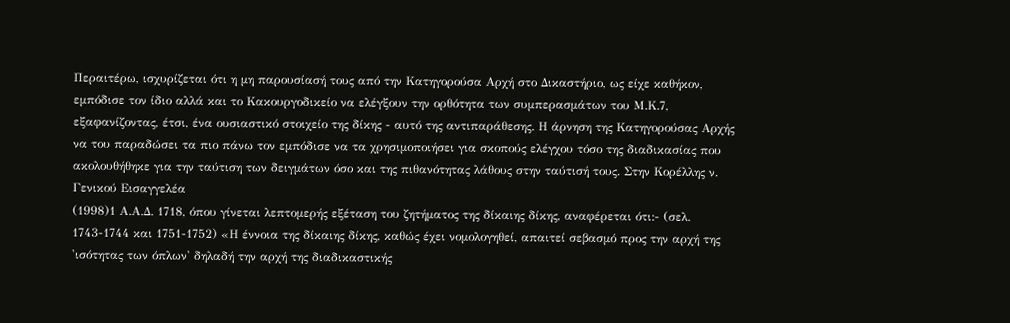Περαιτέρω, ισχυρίζεται ότι η μη παρουσίασή τους από την Κατηγορούσα Αρχή στο Δικαστήριο, ως είχε καθήκον, εμπόδισε τον ίδιο αλλά και το Κακουργοδικείο να ελέγξουν την ορθότητα των συμπερασμάτων του Μ.Κ.7, εξαφανίζοντας, έτσι, ένα ουσιαστικό στοιχείο της δίκης - αυτό της αντιπαράθεσης. Η άρνηση της Κατηγορούσας Αρχής να του παραδώσει τα πιο πάνω τον εμπόδισε να τα χρησιμοποιήσει για σκοπούς ελέγχου τόσο της διαδικασίας που ακολουθήθηκε για την ταύτιση των δειγμάτων όσο και της πιθανότητας λάθους στην ταύτισή τους. Στην Κορέλλης ν. Γενικού Εισαγγελέα
(1998)1 Α.Α.Δ. 1718, όπου γίνεται λεπτομερής εξέταση του ζητήματος της δίκαιης δίκης, αναφέρεται ότι:- (σελ. 1743-1744 και 1751-1752) «Η έννοια της δίκαιης δίκης, καθώς έχει νομολογηθεί, απαιτεί σεβασμό προς την αρχή της 'ισότητας των όπλων' δηλαδή την αρχή της διαδικαστικής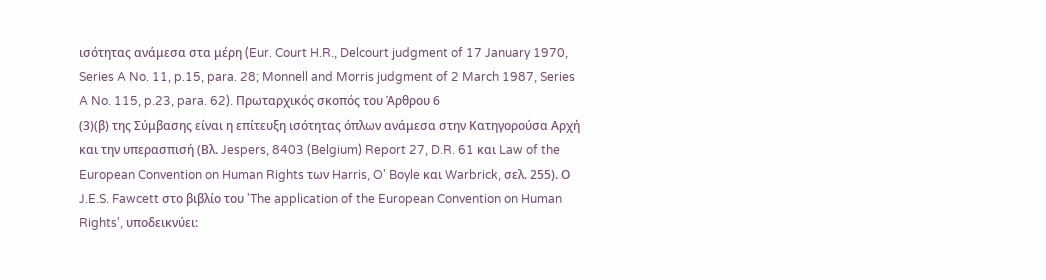ισότητας ανάμεσα στα μέρη (Eur. Court H.R., Delcourt judgment of 17 January 1970, Series A No. 11, p.15, para. 28; Monnell and Morris judgment of 2 March 1987, Series A No. 115, p.23, para. 62). Πρωταρχικός σκοπός του Άρθρου 6
(3)(β) της Σύμβασης είναι η επίτευξη ισότητας όπλων ανάμεσα στην Κατηγορούσα Αρχή και την υπερασπισή (Βλ. Jespers, 8403 (Belgium) Report 27, D.R. 61 και Law of the European Convention on Human Rights των Harris, O' Boyle και Warbrick, σελ. 255). Ο J.E.S. Fawcett στο βιβλίο του 'The application of the European Convention on Human Rights', υποδεικνύει: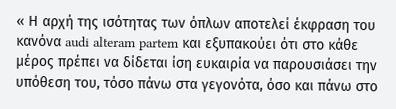« Η αρχή της ισότητας των όπλων αποτελεί έκφραση του κανόνα audi alteram partem και εξυπακούει ότι στο κάθε μέρος πρέπει να δίδεται ίση ευκαιρία να παρουσιάσει την υπόθεση του, τόσο πάνω στα γεγονότα, όσο και πάνω στο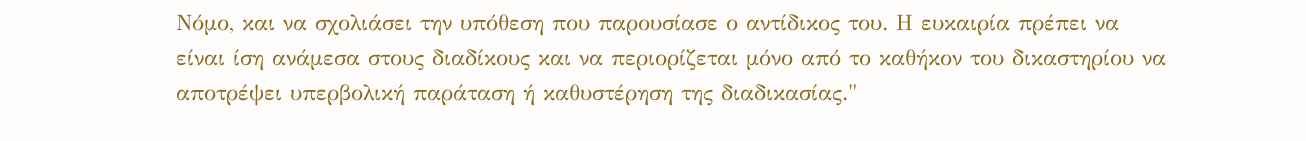Νόμο, και να σχολιάσει την υπόθεση που παρουσίασε ο αντίδικος του. Η ευκαιρία πρέπει να είναι ίση ανάμεσα στους διαδίκους και να περιορίζεται μόνο από το καθήκον του δικαστηρίου να αποτρέψει υπερβολική παράταση ή καθυστέρηση της διαδικασίας."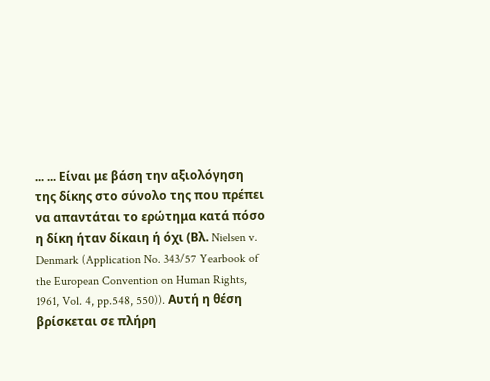... ... Είναι με βάση την αξιολόγηση της δίκης στο σύνολο της που πρέπει να απαντάται το ερώτημα κατά πόσο η δίκη ήταν δίκαιη ή όχι (Βλ. Nielsen v. Denmark (Application No. 343/57 Yearbook of the European Convention on Human Rights, 1961, Vol. 4, pp.548, 550)). Αυτή η θέση βρίσκεται σε πλήρη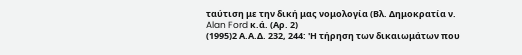ταύτιση με την δική μας νομολογία (Βλ. Δημοκρατία ν. Alan Ford κ.ά. (Αρ. 2)
(1995)2 Α.Α.Δ. 232, 244: 'Η τήρηση των δικαιωμάτων που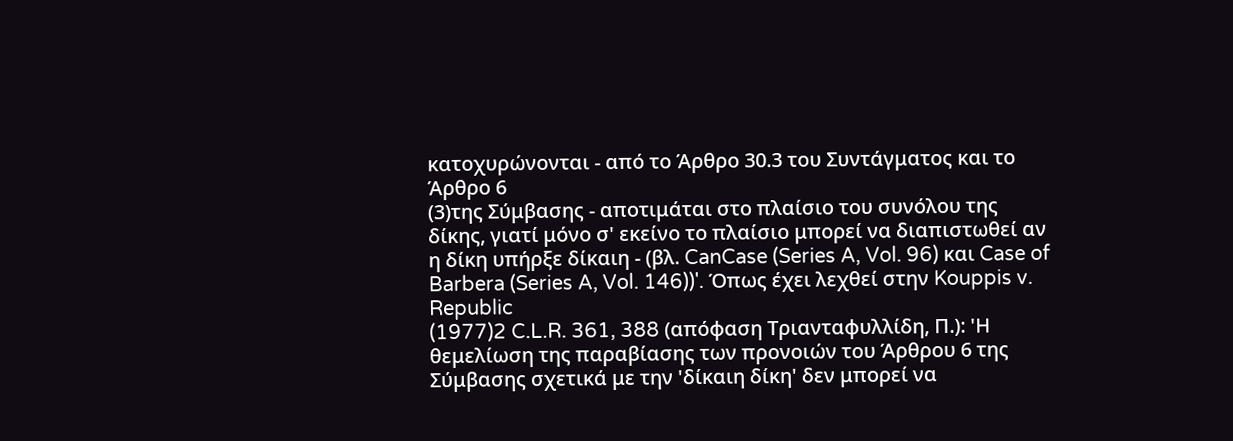κατοχυρώνονται - από το Άρθρο 30.3 του Συντάγματος και το Άρθρο 6
(3)της Σύμβασης - αποτιμάται στο πλαίσιο του συνόλου της δίκης, γιατί μόνο σ' εκείνο το πλαίσιο μπορεί να διαπιστωθεί αν η δίκη υπήρξε δίκαιη - (βλ. CanCase (Series A, Vol. 96) και Case of Barbera (Series A, Vol. 146))'. Όπως έχει λεχθεί στην Kouppis v. Republic
(1977)2 C.L.R. 361, 388 (απόφαση Τριανταφυλλίδη, Π.): 'Η θεμελίωση της παραβίασης των προνοιών του Άρθρου 6 της Σύμβασης σχετικά με την 'δίκαιη δίκη' δεν μπορεί να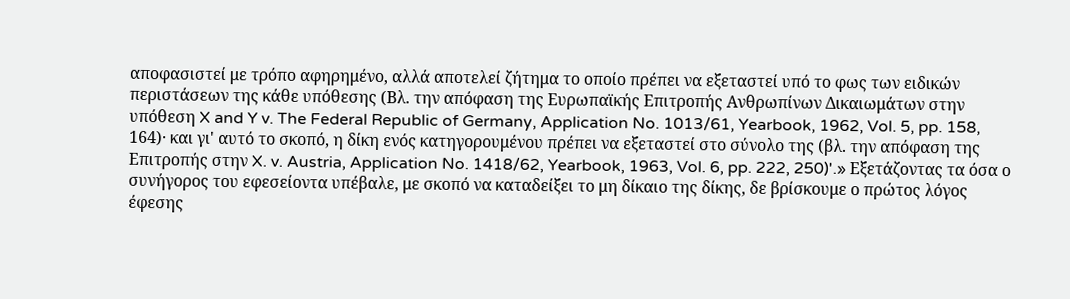αποφασιστεί με τρόπο αφηρημένο, αλλά αποτελεί ζήτημα το οποίο πρέπει να εξεταστεί υπό το φως των ειδικών περιστάσεων της κάθε υπόθεσης (Βλ. την απόφαση της Ευρωπαϊκής Επιτροπής Ανθρωπίνων Δικαιωμάτων στην υπόθεση X and Y v. The Federal Republic of Germany, Application No. 1013/61, Yearbook, 1962, Vol. 5, pp. 158, 164)· και γι' αυτό το σκοπό, η δίκη ενός κατηγορουμένου πρέπει να εξεταστεί στο σύνολο της (βλ. την απόφαση της Επιτροπής στην X. v. Austria, Application No. 1418/62, Yearbook, 1963, Vol. 6, pp. 222, 250)'.» Εξετάζοντας τα όσα ο συνήγορος του εφεσείοντα υπέβαλε, με σκοπό να καταδείξει το μη δίκαιο της δίκης, δε βρίσκουμε ο πρώτος λόγος έφεσης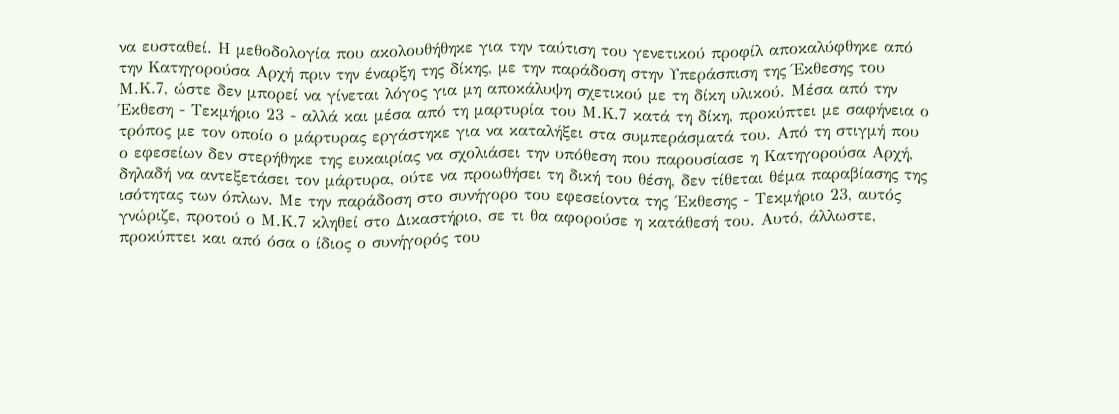να ευσταθεί. Η μεθοδολογία που ακολουθήθηκε για την ταύτιση του γενετικού προφίλ αποκαλύφθηκε από την Κατηγορούσα Αρχή πριν την έναρξη της δίκης, με την παράδοση στην Υπεράσπιση της Έκθεσης του Μ.Κ.7, ώστε δεν μπορεί να γίνεται λόγος για μη αποκάλυψη σχετικού με τη δίκη υλικού. Μέσα από την Έκθεση - Τεκμήριο 23 - αλλά και μέσα από τη μαρτυρία του Μ.Κ.7 κατά τη δίκη, προκύπτει με σαφήνεια ο τρόπος με τον οποίο ο μάρτυρας εργάστηκε για να καταλήξει στα συμπεράσματά του. Από τη στιγμή που ο εφεσείων δεν στερήθηκε της ευκαιρίας να σχολιάσει την υπόθεση που παρουσίασε η Κατηγορούσα Αρχή, δηλαδή να αντεξετάσει τον μάρτυρα, ούτε να προωθήσει τη δική του θέση, δεν τίθεται θέμα παραβίασης της ισότητας των όπλων. Με την παράδοση στο συνήγορο του εφεσείοντα της ΄Εκθεσης - Τεκμήριο 23, αυτός γνώριζε, προτού ο Μ.Κ.7 κληθεί στο Δικαστήριο, σε τι θα αφορούσε η κατάθεσή του. Αυτό, άλλωστε, προκύπτει και από όσα ο ίδιος ο συνήγορός του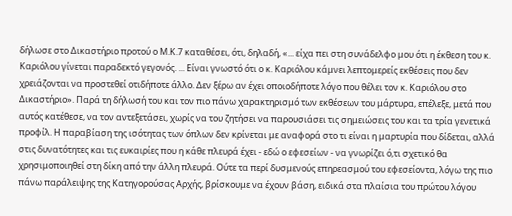δήλωσε στο Δικαστήριο προτού ο Μ.Κ.7 καταθέσει, ότι, δηλαδή, «... είχα πει στη συνάδελφο μου ότι η έκθεση του κ. Καριόλου γίνεται παραδεκτό γεγονός. ... Είναι γνωστό ότι ο κ. Καριόλου κάμνει λεπτομερείς εκθέσεις που δεν χρειάζονται να προστεθεί οτιδήποτε άλλο. Δεν ξέρω αν έχει οποιοδήποτε λόγο που θέλει τον κ. Καριόλου στο Δικαστήριο». Παρά τη δήλωσή του και τον πιο πάνω χαρακτηρισμό των εκθέσεων του μάρτυρα, επέλεξε, μετά που αυτός κατέθεσε, να τον αντεξετάσει, χωρίς να του ζητήσει να παρουσιάσει τις σημειώσεις του και τα τρία γενετικά προφίλ. Η παραβίαση της ισότητας των όπλων δεν κρίνεται με αναφορά στο τι είναι η μαρτυρία που δίδεται, αλλά στις δυνατότητες και τις ευκαιρίες που η κάθε πλευρά έχει - εδώ ο εφεσείων - να γνωρίζει ό,τι σχετικό θα χρησιμοποιηθεί στη δίκη από την άλλη πλευρά. Ούτε τα περί δυσμενούς επηρεασμού του εφεσείοντα, λόγω της πιο πάνω παράλειψης της Κατηγορούσας Αρχής, βρίσκουμε να έχουν βάση, ειδικά στα πλαίσια του πρώτου λόγου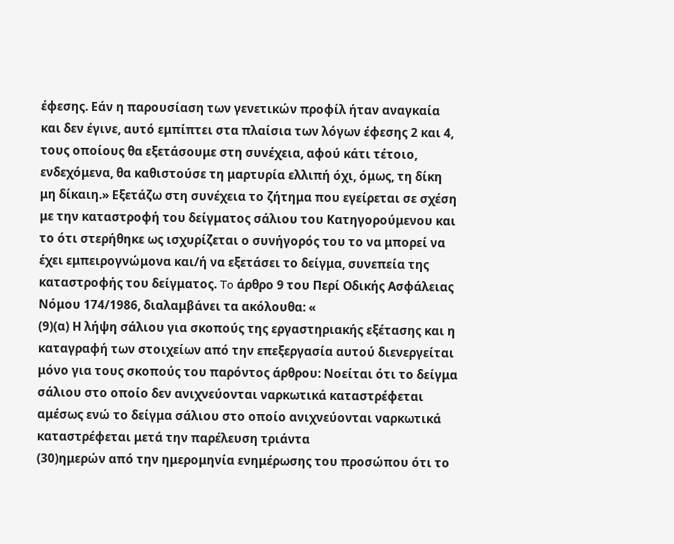έφεσης. Εάν η παρουσίαση των γενετικών προφίλ ήταν αναγκαία και δεν έγινε, αυτό εμπίπτει στα πλαίσια των λόγων έφεσης 2 και 4, τους οποίους θα εξετάσουμε στη συνέχεια, αφού κάτι τέτοιο, ενδεχόμενα, θα καθιστούσε τη μαρτυρία ελλιπή όχι, όμως, τη δίκη μη δίκαιη.» Εξετάζω στη συνέχεια το ζήτημα που εγείρεται σε σχέση με την καταστροφή του δείγματος σάλιου του Κατηγορούμενου και το ότι στερήθηκε ως ισχυρίζεται ο συνήγορός του το να μπορεί να έχει εμπειρογνώμονα και/ή να εξετάσει το δείγμα, συνεπεία της καταστροφής του δείγματος. To άρθρο 9 του Περί Οδικής Ασφάλειας Νόμου 174/1986, διαλαμβάνει τα ακόλουθα: «
(9)(α) Η λήψη σάλιου για σκοπούς της εργαστηριακής εξέτασης και η καταγραφή των στοιχείων από την επεξεργασία αυτού διενεργείται μόνο για τους σκοπούς του παρόντος άρθρου: Νοείται ότι το δείγμα σάλιου στο οποίο δεν ανιχνεύονται ναρκωτικά καταστρέφεται αμέσως ενώ το δείγμα σάλιου στο οποίο ανιχνεύονται ναρκωτικά καταστρέφεται μετά την παρέλευση τριάντα
(30)ημερών από την ημερομηνία ενημέρωσης του προσώπου ότι το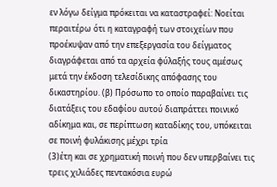εν λόγω δείγμα πρόκειται να καταστραφεί: Νοείται περαιτέρω ότι η καταγραφή των στοιχείων που προέκυψαν από την επεξεργασία του δείγματος διαγράφεται από τα αρχεία φύλαξής τους αμέσως μετά την έκδοση τελεσίδικης απόφασης του δικαστηρίου. (β) Πρόσωπο το οποίο παραβαίνει τις διατάξεις του εδαφίου αυτού διαπράττει ποινικό αδίκημα και, σε περίπτωση καταδίκης του, υπόκειται σε ποινή φυλάκισης μέχρι τρία
(3)έτη και σε χρηματική ποινή που δεν υπερβαίνει τις τρεις χιλιάδες πεντακόσια ευρώ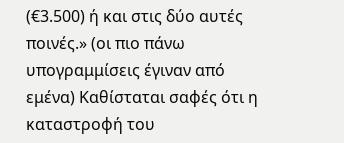(€3.500) ή και στις δύο αυτές ποινές.» (οι πιο πάνω υπογραμμίσεις έγιναν από εμένα) Καθίσταται σαφές ότι η καταστροφή του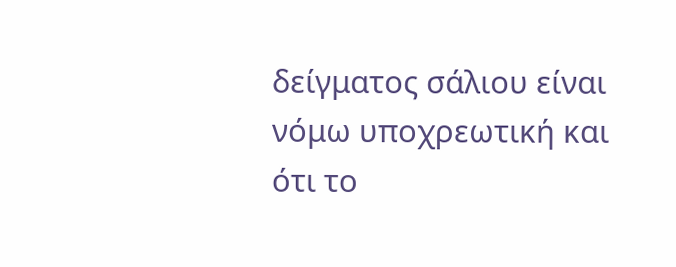δείγματος σάλιου είναι νόμω υποχρεωτική και ότι το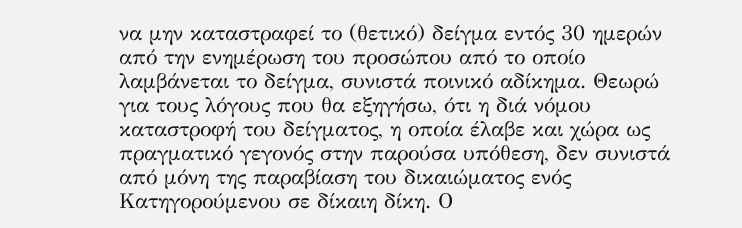να μην καταστραφεί το (θετικό) δείγμα εντός 30 ημερών από την ενημέρωση του προσώπου από το οποίο λαμβάνεται το δείγμα, συνιστά ποινικό αδίκημα. Θεωρώ για τους λόγους που θα εξηγήσω, ότι η διά νόμου καταστροφή του δείγματος, η οποία έλαβε και χώρα ως πραγματικό γεγονός στην παρούσα υπόθεση, δεν συνιστά από μόνη της παραβίαση του δικαιώματος ενός Κατηγορούμενου σε δίκαιη δίκη. Ο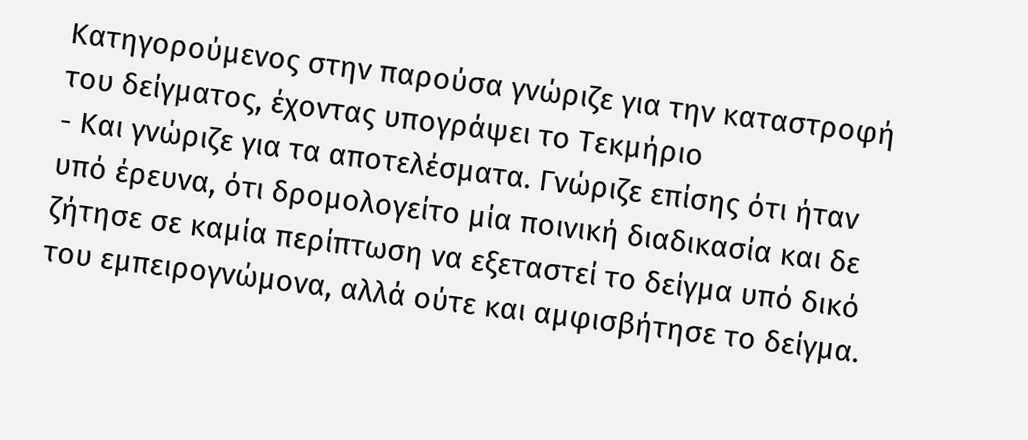Κατηγορούμενος στην παρούσα γνώριζε για την καταστροφή του δείγματος, έχοντας υπογράψει το Τεκμήριο
- Και γνώριζε για τα αποτελέσματα. Γνώριζε επίσης ότι ήταν υπό έρευνα, ότι δρομολογείτο μία ποινική διαδικασία και δε ζήτησε σε καμία περίπτωση να εξεταστεί το δείγμα υπό δικό του εμπειρογνώμονα, αλλά ούτε και αμφισβήτησε το δείγμα.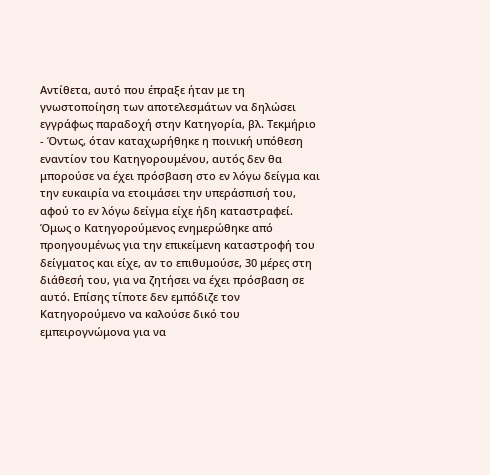Αντίθετα, αυτό που έπραξε ήταν με τη γνωστοποίηση των αποτελεσμάτων να δηλώσει εγγράφως παραδοχή στην Κατηγορία, βλ. Τεκμήριο
- Όντως, όταν καταχωρήθηκε η ποινική υπόθεση εναντίον του Κατηγορουμένου, αυτός δεν θα μπορούσε να έχει πρόσβαση στο εν λόγω δείγμα και την ευκαιρία να ετοιμάσει την υπεράσπισή του, αφού το εν λόγω δείγμα είχε ήδη καταστραφεί. Όμως ο Κατηγορούμενος ενημερώθηκε από προηγουμένως για την επικείμενη καταστροφή του δείγματος και είχε, αν το επιθυμούσε, 30 μέρες στη διάθεσή του, για να ζητήσει να έχει πρόσβαση σε αυτό. Επίσης τίποτε δεν εμπόδιζε τον Κατηγορούμενο να καλούσε δικό του εμπειρογνώμονα για να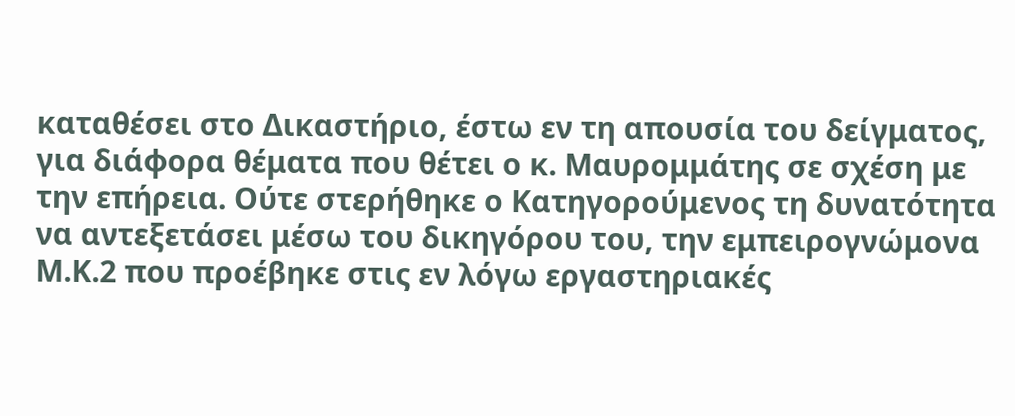καταθέσει στο Δικαστήριο, έστω εν τη απουσία του δείγματος, για διάφορα θέματα που θέτει ο κ. Μαυρομμάτης σε σχέση με την επήρεια. Ούτε στερήθηκε ο Κατηγορούμενος τη δυνατότητα να αντεξετάσει μέσω του δικηγόρου του, την εμπειρογνώμονα Μ.Κ.2 που προέβηκε στις εν λόγω εργαστηριακές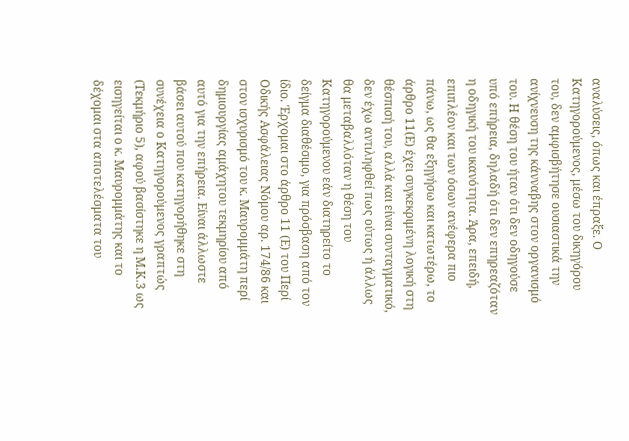αναλύσεις, όπως και έπραξε. Ο Κατηγορούμενος, μέσω του δικηγόρου του, δεν αμφισβήτησε ουσιαστικά την ανίχνευση της κάνναβης στον οργανισμό του. Η θέση του ήταν ότι δεν οδηγούσε υπό επήρεια, δηλαδή ότι δεν επηρεαζόταν η οδηγική του ικανότητα. Άρα, επειδή, επιπλέον και των όσων ανέφερα πιο πάνω, ως θα εξηγήσω και κατωτέρω, το άρθρο 11(Ε) έχει συγκεκριμένη λογική στη θέσπισή του, αλλά και είναι συνταγματικό, δεν έχω αντιληφθεί πως ούτως ή άλλως θα μεταβαλλόταν η θέση του Κατηγορούμενου εάν διατηρείτο το δείγμα διαθέσιμο, για πρόσβαση από τον ίδιο. Έρχομαι στο άρθρο 11 (Ε) του Περί Οδικής Ασφάλειας Νόμου αρ. 174/86 και στον ισχυρισμό του κ. Μαυρομμάτη περί δημιουργίας αμάχητου τεκμηρίου από αυτό για την επήρεια. Είναι άλλωστε βάσει αυτού που κατηγορήθηκε στη συνέχεια ο Κατηγορούμενος γραπτώς (Τεκμήριο 5), αφού βασίστηκε η Μ.Κ.3 ως εισηγείται ο κ. Μαυρομμάτης και το δέχομαι στα αποτελέσματα του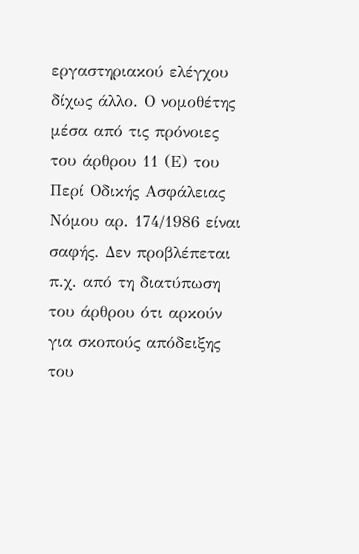εργαστηριακού ελέγχου δίχως άλλο. Ο νομοθέτης μέσα από τις πρόνοιες του άρθρου 11 (Ε) του Περί Οδικής Ασφάλειας Νόμου αρ. 174/1986 είναι σαφής. Δεν προβλέπεται π.χ. από τη διατύπωση του άρθρου ότι αρκούν για σκοπούς απόδειξης του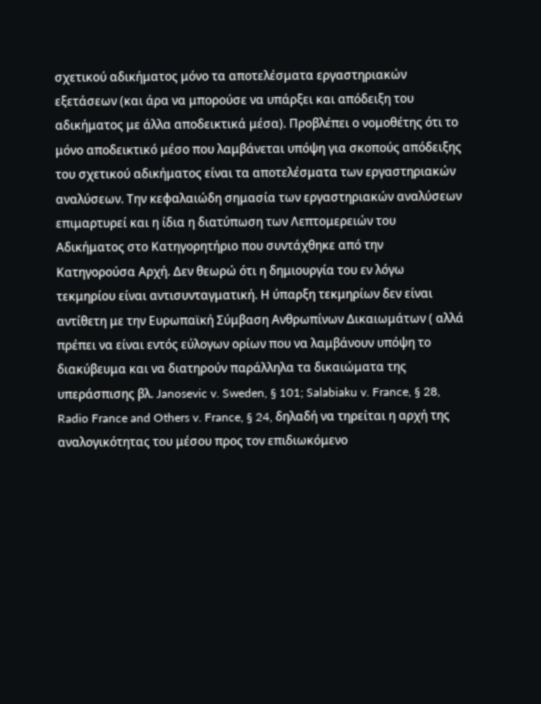σχετικού αδικήματος μόνο τα αποτελέσματα εργαστηριακών εξετάσεων (και άρα να μπορούσε να υπάρξει και απόδειξη του αδικήματος με άλλα αποδεικτικά μέσα). Προβλέπει ο νομοθέτης ότι το μόνο αποδεικτικό μέσο που λαμβάνεται υπόψη για σκοπούς απόδειξης του σχετικού αδικήματος είναι τα αποτελέσματα των εργαστηριακών αναλύσεων. Την κεφαλαιώδη σημασία των εργαστηριακών αναλύσεων επιμαρτυρεί και η ίδια η διατύπωση των Λεπτομερειών του Αδικήματος στο Κατηγορητήριο που συντάχθηκε από την Κατηγορούσα Αρχή. Δεν θεωρώ ότι η δημιουργία του εν λόγω τεκμηρίου είναι αντισυνταγματική. Η ύπαρξη τεκμηρίων δεν είναι αντίθετη με την Ευρωπαϊκή Σύμβαση Ανθρωπίνων Δικαιωμάτων ( αλλά πρέπει να είναι εντός εύλογων ορίων που να λαμβάνουν υπόψη το διακύβευμα και να διατηρούν παράλληλα τα δικαιώματα της υπεράσπισης βλ. Janosevic v. Sweden, § 101; Salabiaku v. France, § 28, Radio France and Others v. France, § 24, δηλαδή να τηρείται η αρχή της αναλογικότητας του μέσου προς τον επιδιωκόμενο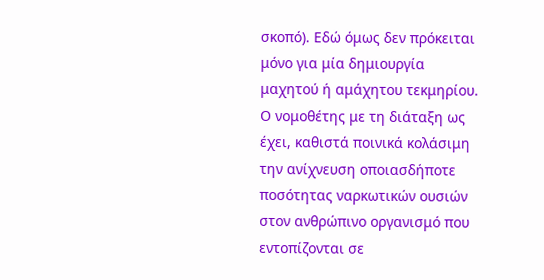σκοπό). Εδώ όμως δεν πρόκειται μόνο για μία δημιουργία μαχητού ή αμάχητου τεκμηρίου. Ο νομοθέτης με τη διάταξη ως έχει, καθιστά ποινικά κολάσιμη την ανίχνευση οποιασδήποτε ποσότητας ναρκωτικών ουσιών στον ανθρώπινο οργανισμό που εντοπίζονται σε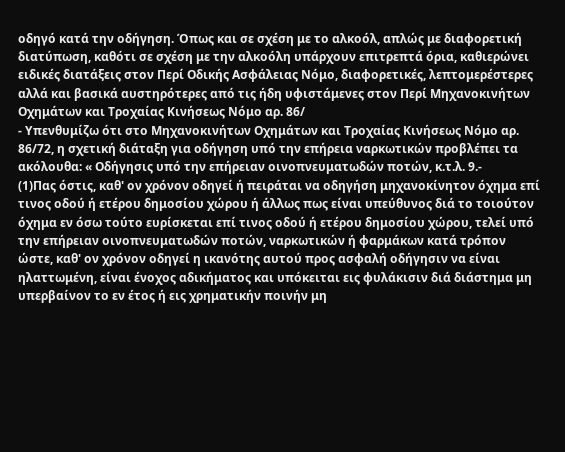οδηγό κατά την οδήγηση. Όπως και σε σχέση με το αλκοόλ, απλώς με διαφορετική διατύπωση, καθότι σε σχέση με την αλκοόλη υπάρχουν επιτρεπτά όρια, καθιερώνει ειδικές διατάξεις στον Περί Οδικής Ασφάλειας Νόμο, διαφορετικές, λεπτομερέστερες αλλά και βασικά αυστηρότερες από τις ήδη υφιστάμενες στον Περί Μηχανοκινήτων Οχημάτων και Τροχαίας Κινήσεως Νόμο αρ. 86/
- Υπενθυμίζω ότι στο Μηχανοκινήτων Οχημάτων και Τροχαίας Κινήσεως Νόμο αρ. 86/72, η σχετική διάταξη για οδήγηση υπό την επήρεια ναρκωτικών προβλέπει τα ακόλουθα: « Οδήγησις υπό την επήρειαν οινοπνευματωδών ποτών, κ.τ.λ. 9.-
(1)Πας όστις, καθ' ον χρόνον οδηγεί ή πειράται να οδηγήση μηχανοκίνητον όχημα επί τινος οδού ή ετέρου δημοσίου χώρου ή άλλως πως είναι υπεύθυνος διά το τοιούτον όχημα εν όσω τούτο ευρίσκεται επί τινος οδού ή ετέρου δημοσίου χώρου, τελεί υπό την επήρειαν οινοπνευματωδών ποτών, ναρκωτικών ή φαρμάκων κατά τρόπον ώστε, καθ' ον χρόνον οδηγεί η ικανότης αυτού προς ασφαλή οδήγησιν να είναι ηλαττωμένη, είναι ένοχος αδικήματος και υπόκειται εις φυλάκισιν διά διάστημα μη υπερβαίνον το εν έτος ή εις χρηματικήν ποινήν μη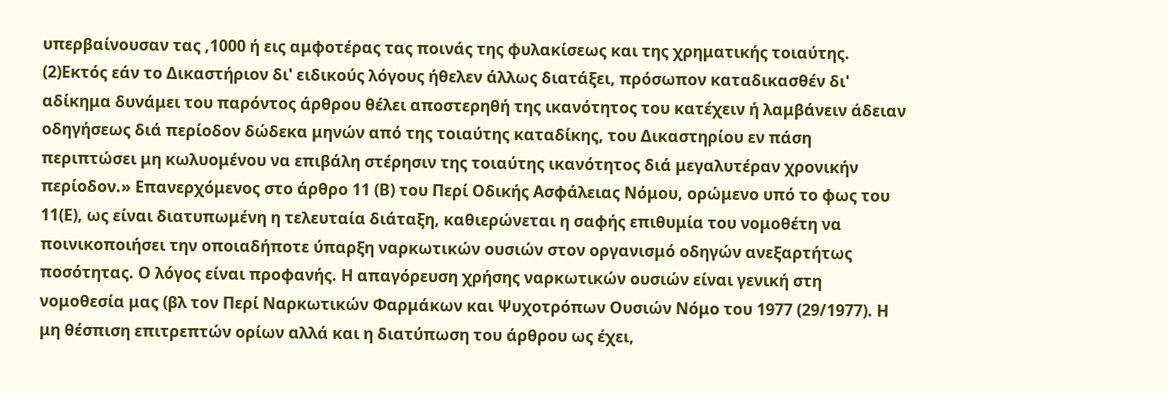υπερβαίνουσαν τας ,1000 ή εις αμφοτέρας τας ποινάς της φυλακίσεως και της χρηματικής τοιαύτης.
(2)Εκτός εάν το Δικαστήριον δι' ειδικούς λόγους ήθελεν άλλως διατάξει, πρόσωπον καταδικασθέν δι' αδίκημα δυνάμει του παρόντος άρθρου θέλει αποστερηθή της ικανότητος του κατέχειν ή λαμβάνειν άδειαν οδηγήσεως διά περίοδον δώδεκα μηνών από της τοιαύτης καταδίκης, του Δικαστηρίου εν πάση περιπτώσει μη κωλυομένου να επιβάλη στέρησιν της τοιαύτης ικανότητος διά μεγαλυτέραν χρονικήν περίοδον.» Επανερχόμενος στο άρθρο 11 (Β) του Περί Οδικής Ασφάλειας Νόμου, ορώμενο υπό το φως του 11(Ε), ως είναι διατυπωμένη η τελευταία διάταξη, καθιερώνεται η σαφής επιθυμία του νομοθέτη να ποινικοποιήσει την οποιαδήποτε ύπαρξη ναρκωτικών ουσιών στον οργανισμό οδηγών ανεξαρτήτως ποσότητας. Ο λόγος είναι προφανής. Η απαγόρευση χρήσης ναρκωτικών ουσιών είναι γενική στη νομοθεσία μας (βλ τον Περί Ναρκωτικών Φαρμάκων και Ψυχοτρόπων Ουσιών Νόμο του 1977 (29/1977). Η μη θέσπιση επιτρεπτών ορίων αλλά και η διατύπωση του άρθρου ως έχει,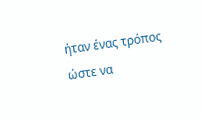ήταν ένας τρόπος ώστε να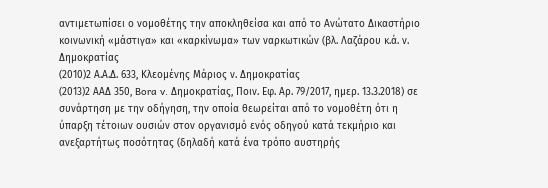αντιμετωπίσει ο νομοθέτης την αποκληθείσα και από το Ανώτατο Δικαστήριο κοινωνική «μάστιγα» και «καρκίνωμα» των ναρκωτικών (βλ. Λαζάρου κ.ά. ν. Δημοκρατίας
(2010)2 Α.Α.Δ. 633, Κλεομένης Μάριος ν. Δημοκρατίας
(2013)2 ΑΑΔ 350, Bora v. Δημοκρατίας, Ποιν. Εφ. Αρ. 79/2017, ημερ. 13.3.2018) σε συνάρτηση με την οδήγηση, την οποία θεωρείται από το νομοθέτη ότι η ύπαρξη τέτοιων ουσιών στον οργανισμό ενός οδηγού κατά τεκμήριο και ανεξαρτήτως ποσότητας (δηλαδή κατά ένα τρόπο αυστηρής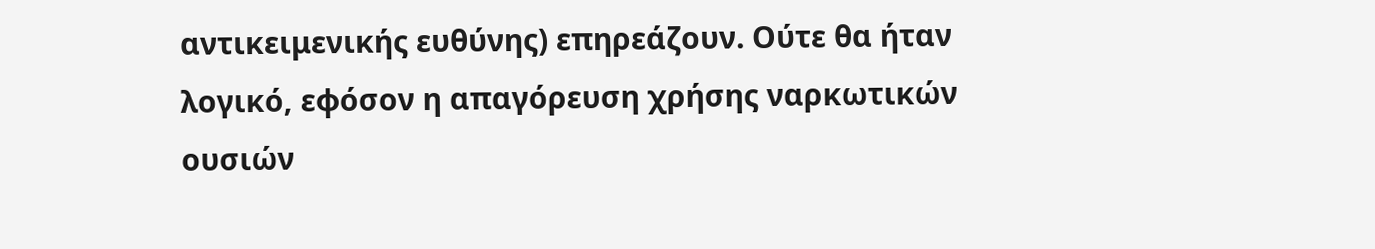αντικειμενικής ευθύνης) επηρεάζουν. Ούτε θα ήταν λογικό, εφόσον η απαγόρευση χρήσης ναρκωτικών ουσιών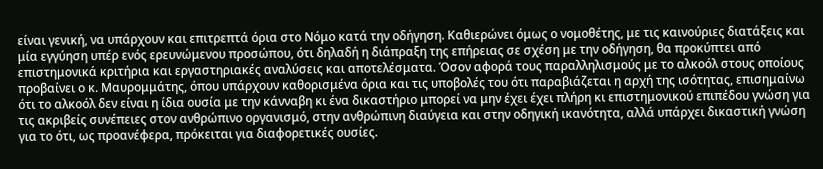είναι γενική, να υπάρχουν και επιτρεπτά όρια στο Νόμο κατά την οδήγηση. Καθιερώνει όμως ο νομοθέτης, με τις καινούριες διατάξεις και μία εγγύηση υπέρ ενός ερευνώμενου προσώπου, ότι δηλαδή η διάπραξη της επήρειας σε σχέση με την οδήγηση, θα προκύπτει από επιστημονικά κριτήρια και εργαστηριακές αναλύσεις και αποτελέσματα. Όσον αφορά τους παραλληλισμούς με το αλκοόλ στους οποίους προβαίνει ο κ. Μαυρομμάτης, όπου υπάρχουν καθορισμένα όρια και τις υποβολές του ότι παραβιάζεται η αρχή της ισότητας, επισημαίνω ότι το αλκοόλ δεν είναι η ίδια ουσία με την κάνναβη κι ένα δικαστήριο μπορεί να μην έχει έχει πλήρη κι επιστημονικού επιπέδου γνώση για τις ακριβείς συνέπειες στον ανθρώπινο οργανισμό, στην ανθρώπινη διαύγεια και στην οδηγική ικανότητα, αλλά υπάρχει δικαστική γνώση για το ότι, ως προανέφερα, πρόκειται για διαφορετικές ουσίες.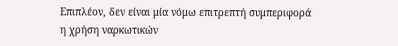Επιπλέον, δεν είναι μία νόμω επιτρεπτή συμπεριφορά η χρήση ναρκωτικών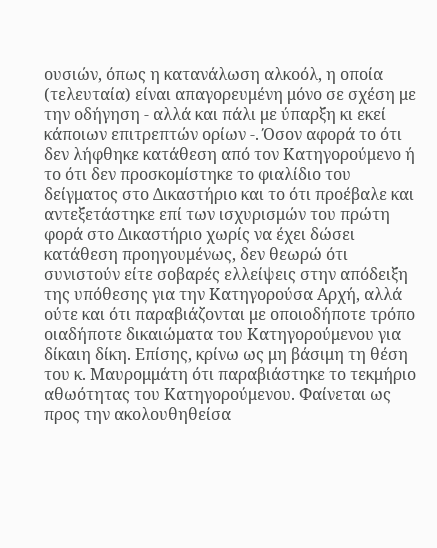ουσιών, όπως η κατανάλωση αλκοόλ, η οποία (τελευταία) είναι απαγορευμένη μόνο σε σχέση με την οδήγηση - αλλά και πάλι με ύπαρξη κι εκεί κάποιων επιτρεπτών ορίων -. Όσον αφορά το ότι δεν λήφθηκε κατάθεση από τον Κατηγορούμενο ή το ότι δεν προσκομίστηκε το φιαλίδιο του δείγματος στο Δικαστήριο και το ότι προέβαλε και αντεξετάστηκε επί των ισχυρισμών του πρώτη φορά στο Δικαστήριο χωρίς να έχει δώσει κατάθεση προηγουμένως, δεν θεωρώ ότι συνιστούν είτε σοβαρές ελλείψεις στην απόδειξη της υπόθεσης για την Κατηγορούσα Αρχή, αλλά ούτε και ότι παραβιάζονται με οποιοδήποτε τρόπο οιαδήποτε δικαιώματα του Κατηγορούμενου για δίκαιη δίκη. Επίσης, κρίνω ως μη βάσιμη τη θέση του κ. Μαυρομμάτη ότι παραβιάστηκε το τεκμήριο αθωότητας του Κατηγορούμενου. Φαίνεται ως προς την ακολουθηθείσα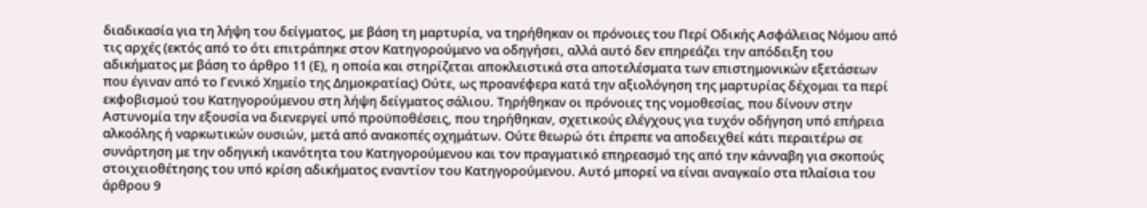διαδικασία για τη λήψη του δείγματος, με βάση τη μαρτυρία, να τηρήθηκαν οι πρόνοιες του Περί Οδικής Ασφάλειας Νόμου από τις αρχές (εκτός από το ότι επιτράπηκε στον Κατηγορούμενο να οδηγήσει, αλλά αυτό δεν επηρεάζει την απόδειξη του αδικήματος με βάση το άρθρο 11 (Ε), η οποία και στηρίζεται αποκλειστικά στα αποτελέσματα των επιστημονικών εξετάσεων που έγιναν από το Γενικό Χημείο της Δημοκρατίας) Ούτε, ως προανέφερα κατά την αξιολόγηση της μαρτυρίας δέχομαι τα περί εκφοβισμού του Κατηγορούμενου στη λήψη δείγματος σάλιου. Τηρήθηκαν οι πρόνοιες της νομοθεσίας, που δίνουν στην Αστυνομία την εξουσία να διενεργεί υπό προϋποθέσεις, που τηρήθηκαν, σχετικούς ελέγχους για τυχόν οδήγηση υπό επήρεια αλκοόλης ή ναρκωτικών ουσιών, μετά από ανακοπές οχημάτων. Ούτε θεωρώ ότι έπρεπε να αποδειχθεί κάτι περαιτέρω σε συνάρτηση με την οδηγική ικανότητα του Κατηγορούμενου και τον πραγματικό επηρεασμό της από την κάνναβη για σκοπούς στοιχειοθέτησης του υπό κρίση αδικήματος εναντίον του Κατηγορούμενου. Αυτό μπορεί να είναι αναγκαίο στα πλαίσια του άρθρου 9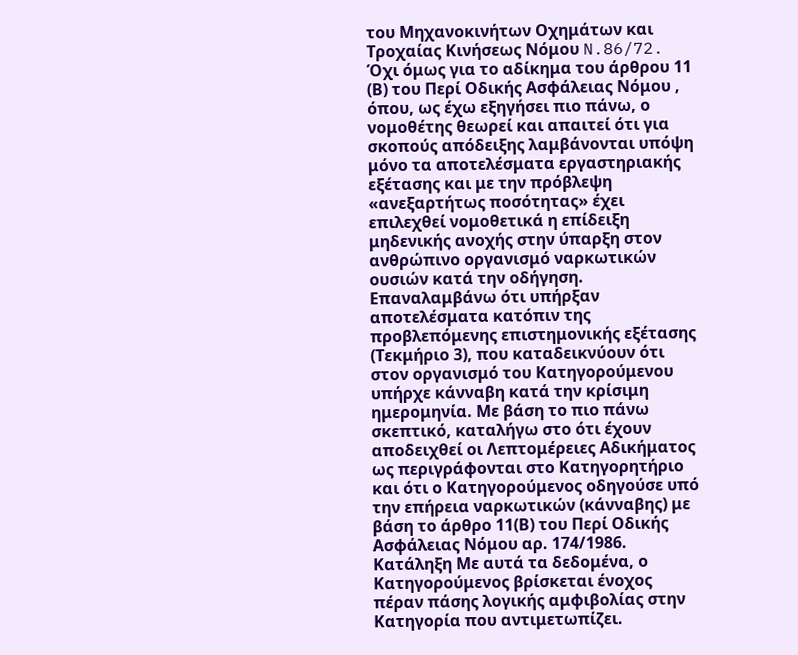του Μηχανοκινήτων Οχημάτων και Τροχαίας Κινήσεως Νόμου N.86/72. Όχι όμως για το αδίκημα του άρθρου 11 (Β) του Περί Οδικής Ασφάλειας Νόμου , όπου, ως έχω εξηγήσει πιο πάνω, ο νομοθέτης θεωρεί και απαιτεί ότι για σκοπούς απόδειξης λαμβάνονται υπόψη μόνο τα αποτελέσματα εργαστηριακής εξέτασης και με την πρόβλεψη «ανεξαρτήτως ποσότητας» έχει επιλεχθεί νομοθετικά η επίδειξη μηδενικής ανοχής στην ύπαρξη στον ανθρώπινο οργανισμό ναρκωτικών ουσιών κατά την οδήγηση. Επαναλαμβάνω ότι υπήρξαν αποτελέσματα κατόπιν της προβλεπόμενης επιστημονικής εξέτασης (Τεκμήριο 3), που καταδεικνύουν ότι στον οργανισμό του Κατηγορούμενου υπήρχε κάνναβη κατά την κρίσιμη ημερομηνία. Με βάση το πιο πάνω σκεπτικό, καταλήγω στο ότι έχουν αποδειχθεί οι Λεπτομέρειες Αδικήματος ως περιγράφονται στο Κατηγορητήριο και ότι ο Κατηγορούμενος οδηγούσε υπό την επήρεια ναρκωτικών (κάνναβης) με βάση το άρθρο 11(Β) του Περί Οδικής Ασφάλειας Νόμου αρ. 174/1986. Κατάληξη Με αυτά τα δεδομένα, ο Κατηγορούμενος βρίσκεται ένοχος πέραν πάσης λογικής αμφιβολίας στην Κατηγορία που αντιμετωπίζει.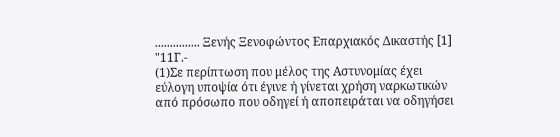............... Ξενής Ξενοφώντος Επαρχιακός Δικαστής [1] "11Γ.-
(1)Σε περίπτωση που μέλος της Αστυνομίας έχει εύλογη υποψία ότι έγινε ή γίνεται χρήση ναρκωτικών από πρόσωπο που οδηγεί ή αποπειράται να οδηγήσει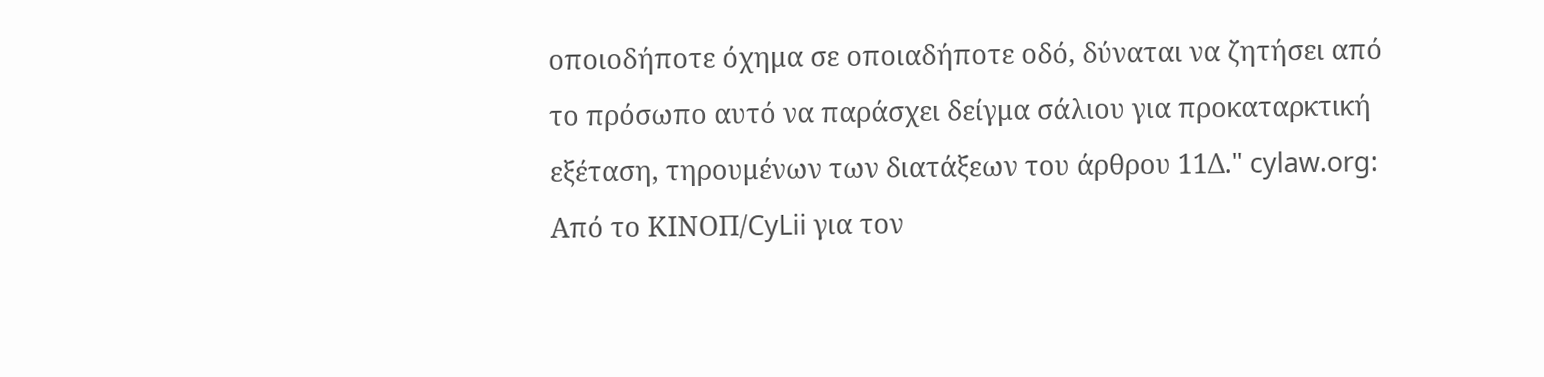οποιοδήποτε όχημα σε οποιαδήποτε οδό, δύναται να ζητήσει από το πρόσωπο αυτό να παράσχει δείγμα σάλιου για προκαταρκτική εξέταση, τηρουμένων των διατάξεων του άρθρου 11Δ." cylaw.org: Από το ΚΙΝOΠ/CyLii για τον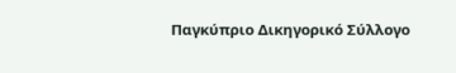Παγκύπριο Δικηγορικό Σύλλογο